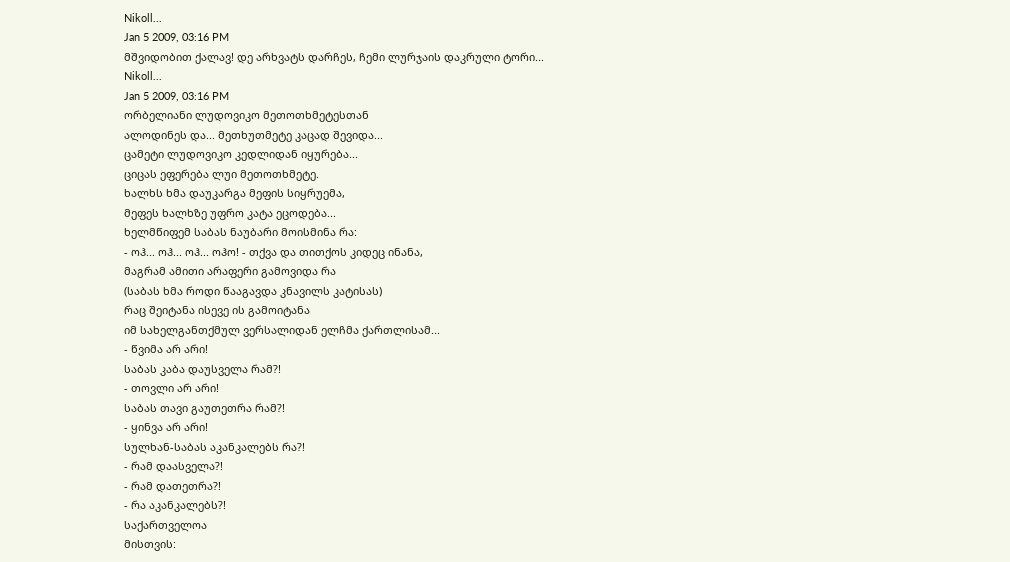Nikoll...
Jan 5 2009, 03:16 PM
მშვიდობით ქალავ! დე არხვატს დარჩეს, ჩემი ლურჯაის დაკრული ტორი...
Nikoll...
Jan 5 2009, 03:16 PM
ორბელიანი ლუდოვიკო მეთოთხმეტესთან
ალოდინეს და... მეთხუთმეტე კაცად შევიდა...
ცამეტი ლუდოვიკო კედლიდან იყურება...
ციცას ეფერება ლუი მეთოთხმეტე.
ხალხს ხმა დაუკარგა მეფის სიყრუემა,
მეფეს ხალხზე უფრო კატა ეცოდება...
ხელმწიფემ საბას ნაუბარი მოისმინა რა:
- ოჰ... ოჰ... ოჰ... ოჰო! - თქვა და თითქოს კიდეც ინანა,
მაგრამ ამითი არაფერი გამოვიდა რა
(საბას ხმა როდი წააგავდა კნავილს კატისას)
რაც შეიტანა ისევე ის გამოიტანა
იმ სახელგანთქმულ ვერსალიდან ელჩმა ქართლისამ...
- წვიმა არ არი!
საბას კაბა დაუსველა რამ?!
- თოვლი არ არი!
საბას თავი გაუთეთრა რამ?!
- ყინვა არ არი!
სულხან-საბას აკანკალებს რა?!
- რამ დაასველა?!
- რამ დათეთრა?!
- რა აკანკალებს?!
საქართველოა
მისთვის: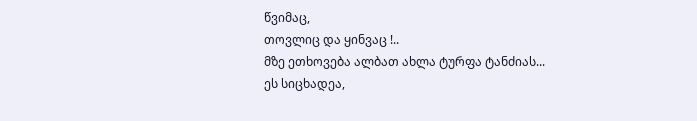წვიმაც,
თოვლიც და ყინვაც !..
მზე ეთხოვება ალბათ ახლა ტურფა ტანძიას...
ეს სიცხადეა,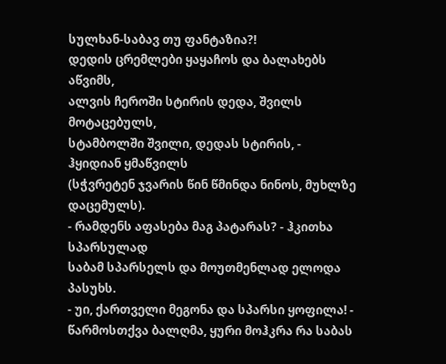სულხან-საბავ თუ ფანტაზია?!
დედის ცრემლები ყაყაჩოს და ბალახებს აწვიმს,
ალვის ჩეროში სტირის დედა, შვილს მოტაცებულს,
სტამბოლში შვილი, დედას სტირის, - ჰყიდიან ყმაწვილს
(სჭვრეტენ ჯვარის წინ წმინდა ნინოს, მუხლზე დაცემულს).
- რამდენს აფასება მაგ პატარას? - ჰკითხა სპარსულად
საბამ სპარსელს და მოუთმენლად ელოდა პასუხს.
- უი, ქართველი მეგონა და სპარსი ყოფილა! -
წარმოსთქვა ბალღმა, ყური მოჰკრა რა საბას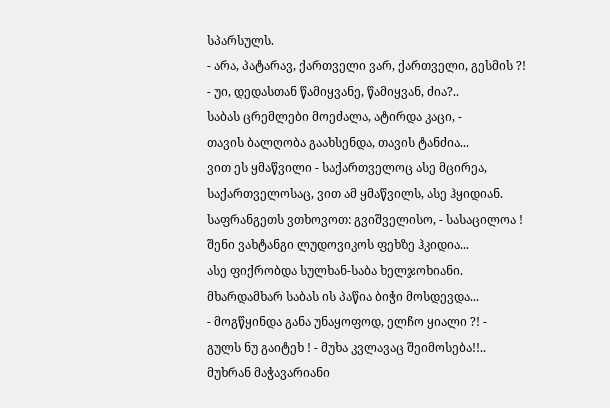სპარსულს.
- არა, პატარავ, ქართველი ვარ, ქართველი, გესმის ?!
- უი, დედასთან წამიყვანე, წამიყვან, ძია?..
საბას ცრემლები მოეძალა, ატირდა კაცი, -
თავის ბალღობა გაახსენდა, თავის ტანძია...
ვით ეს ყმაწვილი - საქართველოც ასე მცირეა,
საქართველოსაც, ვით ამ ყმაწვილს, ასე ჰყიდიან.
საფრანგეთს ვთხოვოთ: გვიშველისო, - სასაცილოა !
შენი ვახტანგი ლუდოვიკოს ფეხზე ჰკიდია...
ასე ფიქრობდა სულხან-საბა ხელჯოხიანი.
მხარდამხარ საბას ის პაწია ბიჭი მოსდევდა...
- მოგწყინდა განა უნაყოფოდ, ელჩო ყიალი ?! -
გულს ნუ გაიტეხ ! - მუხა კვლავაც შეიმოსება!!..
მუხრან მაჭავარიანი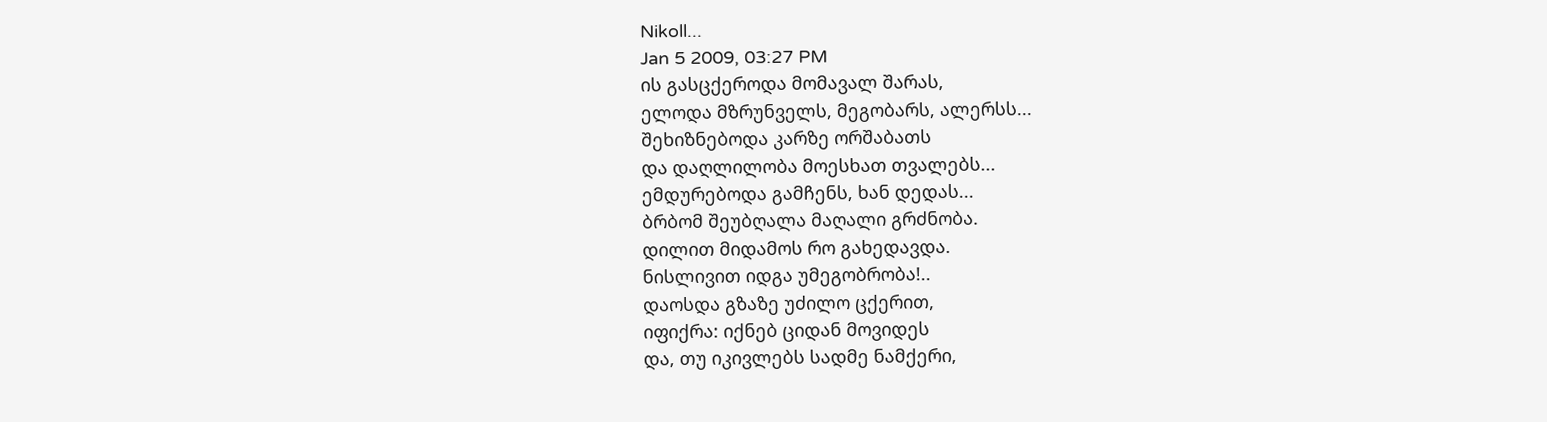Nikoll...
Jan 5 2009, 03:27 PM
ის გასცქეროდა მომავალ შარას,
ელოდა მზრუნველს, მეგობარს, ალერსს...
შეხიზნებოდა კარზე ორშაბათს
და დაღლილობა მოესხათ თვალებს...
ემდურებოდა გამჩენს, ხან დედას...
ბრბომ შეუბღალა მაღალი გრძნობა.
დილით მიდამოს რო გახედავდა.
ნისლივით იდგა უმეგობრობა!..
დაოსდა გზაზე უძილო ცქერით,
იფიქრა: იქნებ ციდან მოვიდეს
და, თუ იკივლებს სადმე ნამქერი,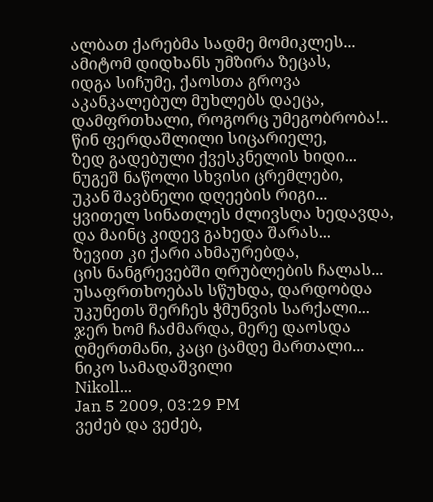ალბათ ქარებმა სადმე მომიკლეს...
ამიტომ დიდხანს უმზირა ზეცას,
იდგა სიჩუმე, ქაოსთა გროვა
აკანკალებულ მუხლებს დაეცა,
დამფრთხალი, როგორც უმეგობრობა!..
წინ ფერდაშლილი სიცარიელე,
ზედ გადებული ქვესკნელის ხიდი...
ნუგეშ ნაწოლი სხვისი ცრემლები,
უკან შავბნელი დღეების რიგი...
ყვითელ სინათლეს ძლივსღა ხედავდა,
და მაინც კიდევ გახედა შარას...
ზევით კი ქარი ახმაურებდა,
ცის ნანგრევებში ღრუბლების ჩალას...
უსაფრთხოებას სწუხდა, დარდობდა
უკუნეთს შერჩეს ჭმუნვის სარქალი...
ჯერ ხომ ჩაძმარდა, მერე დაოსდა
ღმერთმანი, კაცი ცამდე მართალი...
ნიკო სამადაშვილი
Nikoll...
Jan 5 2009, 03:29 PM
ვეძებ და ვეძებ,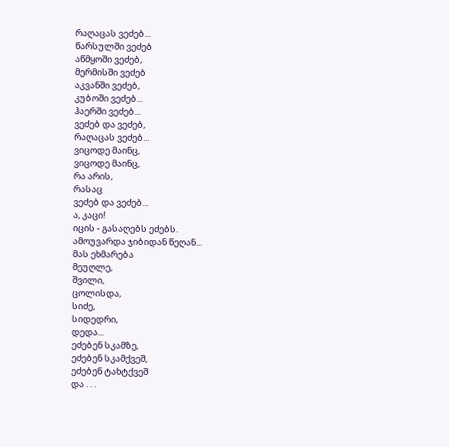რაღაცას ვეძებ...
წარსულში ვეძებ
აწმყოში ვეძებ,
მერმისში ვეძებ
აკვანში ვეძებ,
კუბოში ვეძებ...
ჰაერში ვეძებ...
ვეძებ და ვეძებ,
რაღაცას ვეძებ...
ვიცოდე მაინც,
ვიცოდე მაინც,
რა არის,
რასაც
ვეძებ და ვეძებ...
ა, კაცი!
იცის - გასაღებს ეძებს.
ამოუვარდა ჯიბიდან წეღან...
მას ეხმარება
მეუღლე,
შვილი,
ცოლისდა,
სიძე,
სიდედრი,
დედა...
ეძებენ სკამზე,
ეძებენ სკამქვეშ,
ეძებენ ტახტქვეშ
და . . .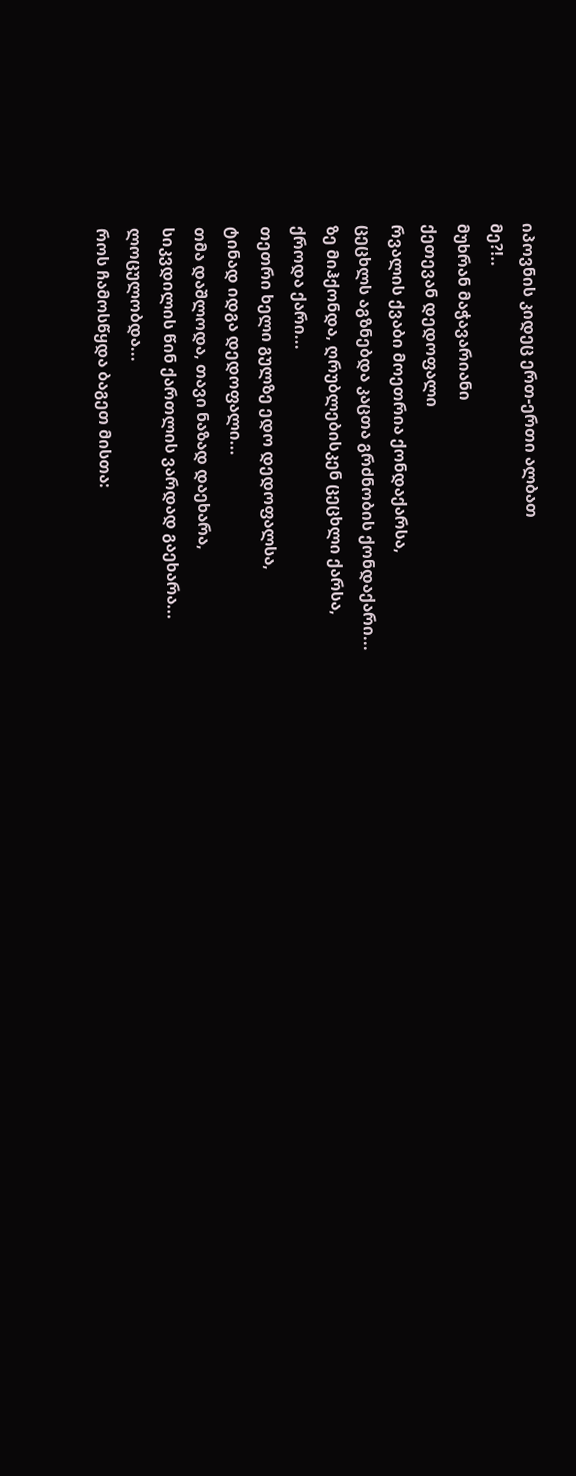იპოვნის კიდეც ერთ-ერთი ალბათ
მე?!..
მუხრან მაჭავარიანი
ქეთევან დედოფალი
რვალის ქვაბი მოეთრია ქონდაქარსა,
ცეცხლს აგზნებდა კაცთა გრძნობის ქონდაქარი...
ზე მიჰქონდა, ღრუბლებისკენ ცეცხლი ქარსა,
ქროდა ქარი...
თეთრი ხელი გულზე ედო დედოფალსა,
ტინად იდგა დედოფალი...
თმა დაშლოდა, თავი ნაზად დაეხარა,
სიკვდილის წინ ქართლის ვარდად გაეხარა...
ლოცულობდა...
როს ჩამოსწყდა ბაგეთ მისთა: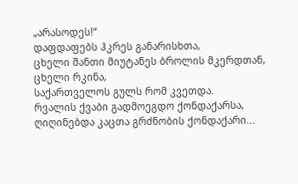„არასოდეს!“
დაფდაფებს ჰკრეს განარისხთა,
ცხელი შანთი მიუტანეს ბროლის მკერდთან,
ცხელი რკინა,
საქართველოს გულს რომ კვეთდა.
რვალის ქვაბი გადმოეგდო ქონდაქარსა,
ღიღინებდა კაცთა გრძნობის ქონდაქარი...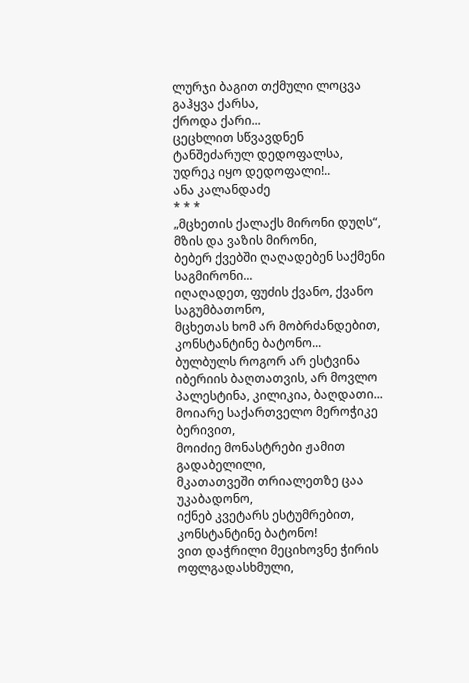ლურჯი ბაგით თქმული ლოცვა გაჰყვა ქარსა,
ქროდა ქარი...
ცეცხლით სწვავდნენ
ტანშეძარულ დედოფალსა,
უდრეკ იყო დედოფალი!..
ანა კალანდაძე
* * *
„მცხეთის ქალაქს მირონი დუღს“, მზის და ვაზის მირონი,
ბებერ ქვებში ღაღადებენ საქმენი საგმირონი...
იღაღადეთ, ფუძის ქვანო, ქვანო საგუმბათონო,
მცხეთას ხომ არ მობრძანდებით, კონსტანტინე ბატონო...
ბულბულს როგორ არ ესტვინა
იბერიის ბაღთათვის, არ მოვლო პალესტინა, კილიკია, ბაღდათი...
მოიარე საქართველო მეროჭიკე ბერივით,
მოიძიე მონასტრები ჟამით გადაბელილი,
მკათათვეში თრიალეთზე ცაა უკაბადონო,
იქნებ კვეტარს ესტუმრებით, კონსტანტინე ბატონო!
ვით დაჭრილი მეციხოვნე ჭირის ოფლგადასხმული,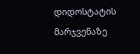დიდოსტატის მარჯვენაზე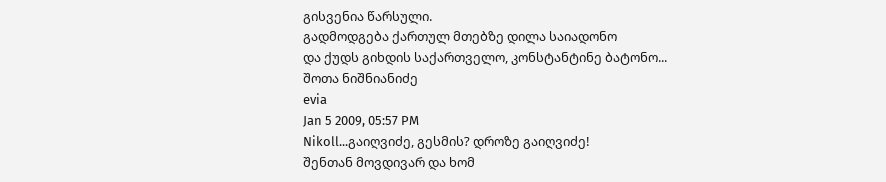გისვენია წარსული.
გადმოდგება ქართულ მთებზე დილა საიადონო
და ქუდს გიხდის საქართველო, კონსტანტინე ბატონო...
შოთა ნიშნიანიძე
evia
Jan 5 2009, 05:57 PM
Nikoll...გაიღვიძე, გესმის? დროზე გაიღვიძე!
შენთან მოვდივარ და ხომ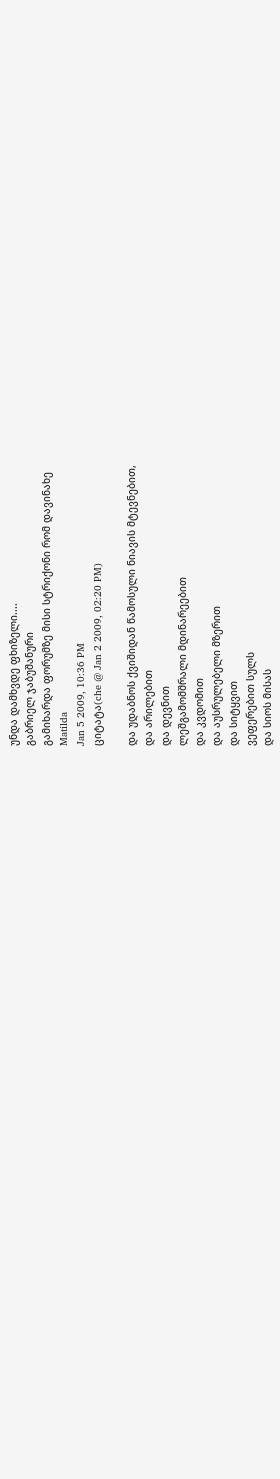უნდა დამხვდე ფხიზელი....
გაბრიელ ჯაბუშანური
გამიხარდა ფორუმზე მისი სტრიქონი რომ დავინახე
Matilda
Jan 5 2009, 10:36 PM
ციტატა(che @ Jan 2 2009, 02:20 PM)

და უდაბნოს ქვიშიდან წამოსული ნიავის მტევნებით,
და არილებით
და დევნით
ლეშგამომშრალი მდინარეებით
და კვდომით
და აუსრულებელი მზერით
და სიტყვით
ვეფერებით სულს
და სიოს მისას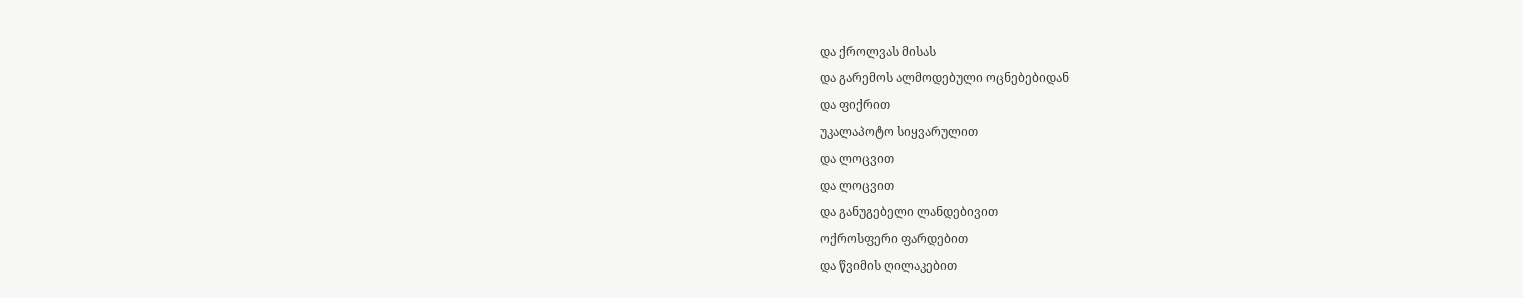და ქროლვას მისას
და გარემოს ალმოდებული ოცნებებიდან
და ფიქრით
უკალაპოტო სიყვარულით
და ლოცვით
და ლოცვით
და განუგებელი ლანდებივით
ოქროსფერი ფარდებით
და წვიმის ღილაკებით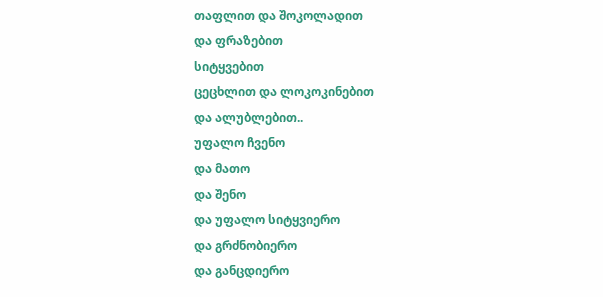თაფლით და შოკოლადით
და ფრაზებით
სიტყვებით
ცეცხლით და ლოკოკინებით
და ალუბლებით..
უფალო ჩვენო
და მათო
და შენო
და უფალო სიტყვიერო
და გრძნობიერო
და განცდიერო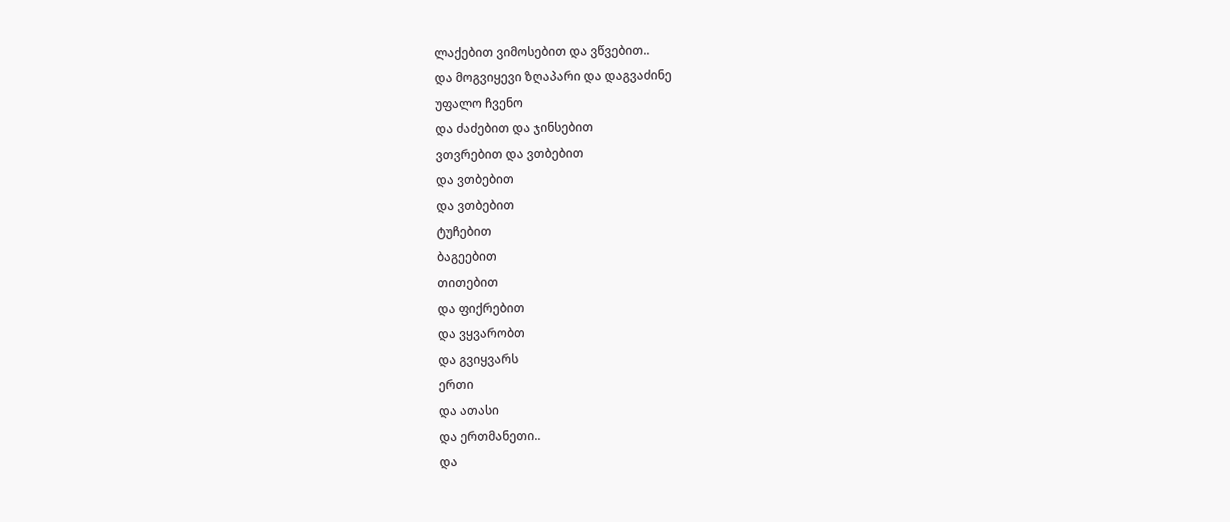ლაქებით ვიმოსებით და ვწვებით..
და მოგვიყევი ზღაპარი და დაგვაძინე
უფალო ჩვენო
და ძაძებით და ჯინსებით
ვთვრებით და ვთბებით
და ვთბებით
და ვთბებით
ტუჩებით
ბაგეებით
თითებით
და ფიქრებით
და ვყვარობთ
და გვიყვარს
ერთი
და ათასი
და ერთმანეთი..
და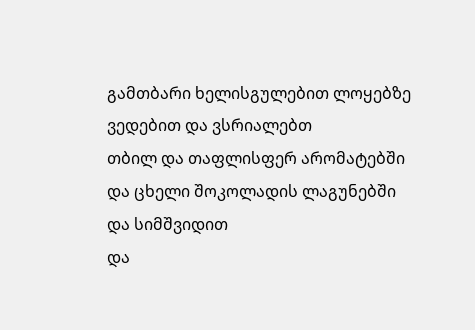გამთბარი ხელისგულებით ლოყებზე
ვედებით და ვსრიალებთ
თბილ და თაფლისფერ არომატებში
და ცხელი შოკოლადის ლაგუნებში
და სიმშვიდით
და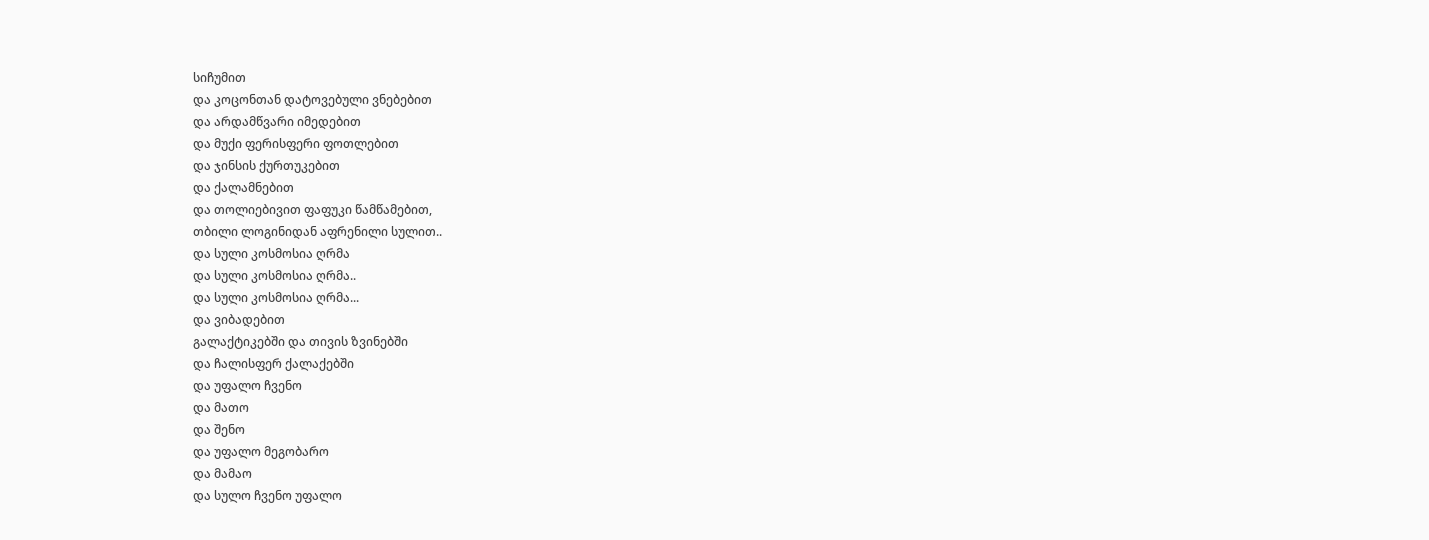სიჩუმით
და კოცონთან დატოვებული ვნებებით
და არდამწვარი იმედებით
და მუქი ფერისფერი ფოთლებით
და ჯინსის ქურთუკებით
და ქალამნებით
და თოლიებივით ფაფუკი წამწამებით,
თბილი ლოგინიდან აფრენილი სულით..
და სული კოსმოსია ღრმა
და სული კოსმოსია ღრმა..
და სული კოსმოსია ღრმა...
და ვიბადებით
გალაქტიკებში და თივის ზვინებში
და ჩალისფერ ქალაქებში
და უფალო ჩვენო
და მათო
და შენო
და უფალო მეგობარო
და მამაო
და სულო ჩვენო უფალო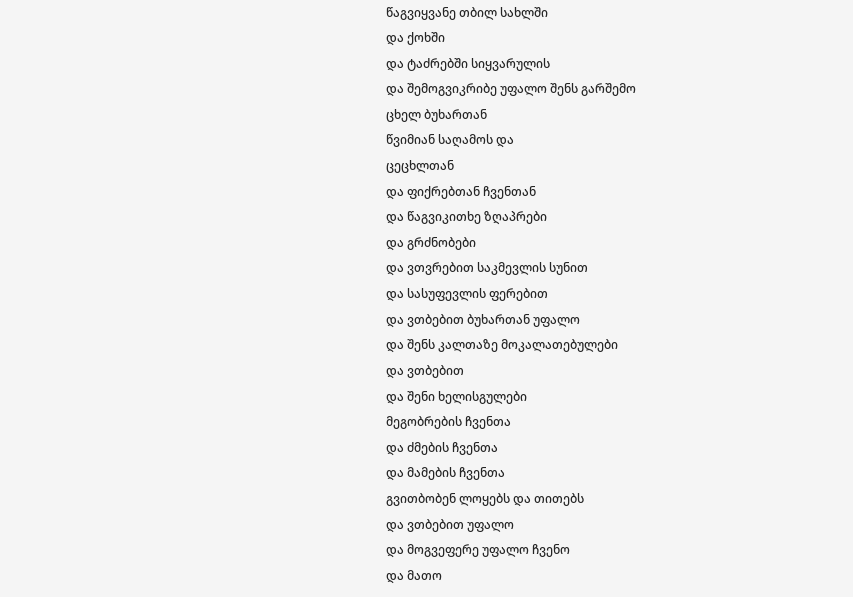წაგვიყვანე თბილ სახლში
და ქოხში
და ტაძრებში სიყვარულის
და შემოგვიკრიბე უფალო შენს გარშემო
ცხელ ბუხართან
წვიმიან საღამოს და
ცეცხლთან
და ფიქრებთან ჩვენთან
და წაგვიკითხე ზღაპრები
და გრძნობები
და ვთვრებით საკმევლის სუნით
და სასუფევლის ფერებით
და ვთბებით ბუხართან უფალო
და შენს კალთაზე მოკალათებულები
და ვთბებით
და შენი ხელისგულები
მეგობრების ჩვენთა
და ძმების ჩვენთა
და მამების ჩვენთა
გვითბობენ ლოყებს და თითებს
და ვთბებით უფალო
და მოგვეფერე უფალო ჩვენო
და მათო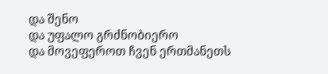და შენო
და უფალო გრძნობიერო
და მოვეფეროთ ჩვენ ერთმანეთს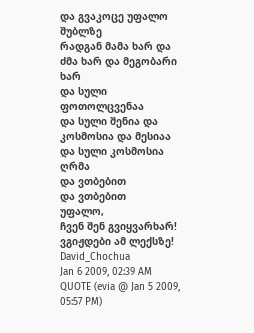და გვაკოცე უფალო შუბლზე
რადგან მამა ხარ და ძმა ხარ და მეგობარი ხარ
და სული ფოთოლცვენაა
და სული შენია და კოსმოსია და მესიაა
და სული კოსმოსია ღრმა
და ვთბებით
და ვთბებით
უფალო,
ჩვენ შენ გვიყვარხარ!
ვგიჟდები ამ ლექსზე!
David_Chochua
Jan 6 2009, 02:39 AM
QUOTE (evia @ Jan 5 2009, 05:57 PM)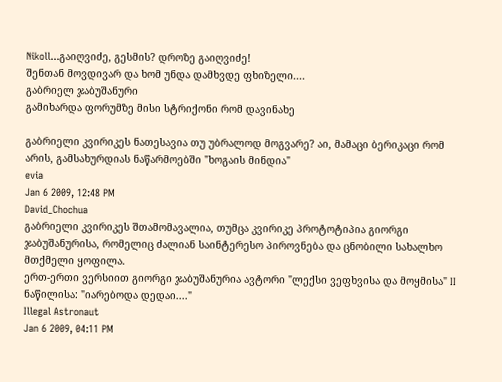Nikoll...გაიღვიძე, გესმის? დროზე გაიღვიძე!
შენთან მოვდივარ და ხომ უნდა დამხვდე ფხიზელი....
გაბრიელ ჯაბუშანური
გამიხარდა ფორუმზე მისი სტრიქონი რომ დავინახე

გაბრიელი კვირიკეს ნათესავია თუ უბრალოდ მოგვარე? აი, მამაცი ბერიკაცი რომ არის, გამსახურდიას ნაწარმოებში "ხოგაის მინდია"
evia
Jan 6 2009, 12:48 PM
David_Chochua
გაბრიელი კვირიკეს შთამომავალია, თუმცა კვირიკე პროტოტიპია გიორგი ჯაბუშანურისა, რომელიც ძალიან საინტერესო პიროვნება და ცნობილი სახალხო მთქმელი ყოფილა.
ერთ-ერთი ვერსიით გიორგი ჯაბუშანურია ავტორი "ლექსი ვეფხვისა და მოყმისა" II ნაწილისა: "იარებოდა დედაი...."
Illegal Astronaut
Jan 6 2009, 04:11 PM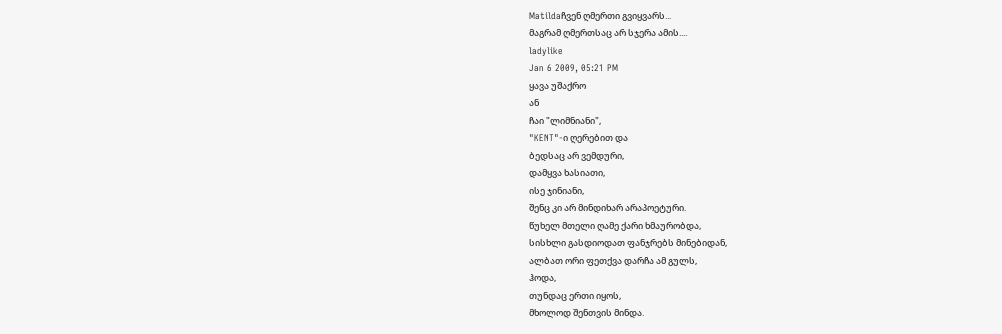Matildaჩვენ ღმერთი გვიყვარს...
მაგრამ ღმერთსაც არ სჯერა ამის....
ladylike
Jan 6 2009, 05:21 PM
ყავა უშაქრო
ან
ჩაი "ლიმნიანი",
"KENT"-ი ღერებით და
ბედსაც არ ვემდური,
დამყვა ხასიათი,
ისე ჯინიანი,
შენც კი არ მინდიხარ არაპოეტური.
წუხელ მთელი ღამე ქარი ხმაურობდა,
სისხლი გასდიოდათ ფანჯრებს მინებიდან,
ალბათ ორი ფეთქვა დარჩა ამ გულს,
ჰოდა,
თუნდაც ერთი იყოს,
მხოლოდ შენთვის მინდა.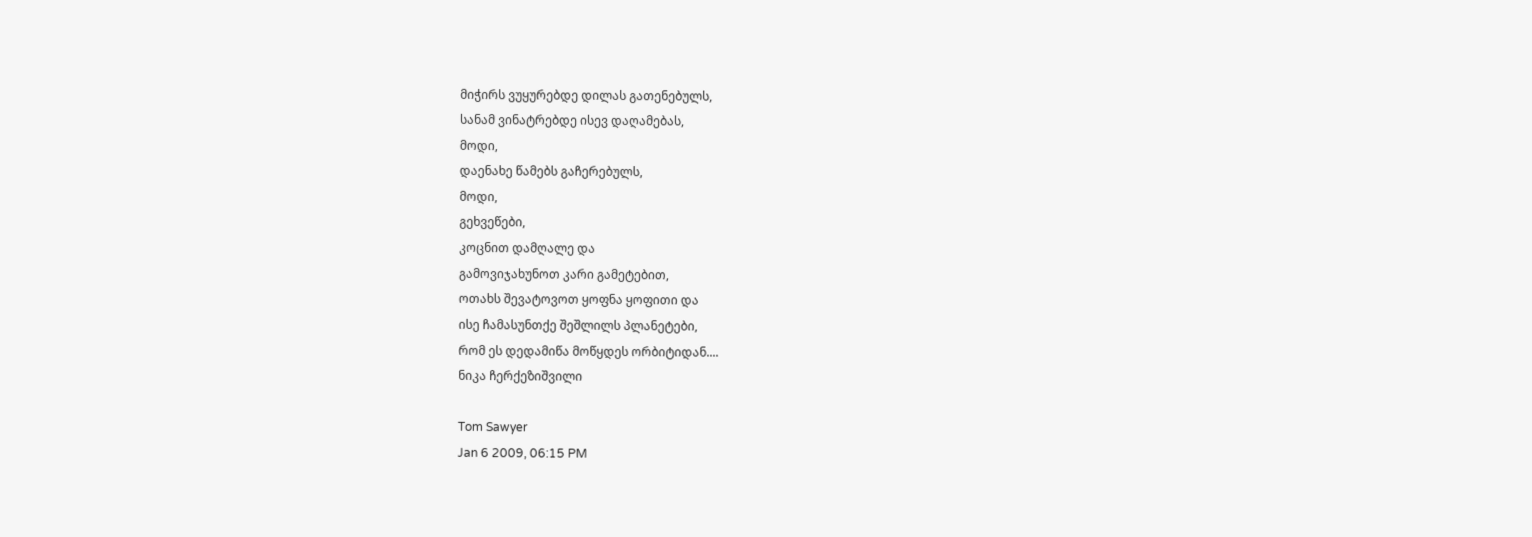მიჭირს ვუყურებდე დილას გათენებულს,
სანამ ვინატრებდე ისევ დაღამებას,
მოდი,
დაენახე წამებს გაჩერებულს,
მოდი,
გეხვეწები,
კოცნით დამღალე და
გამოვიჯახუნოთ კარი გამეტებით,
ოთახს შევატოვოთ ყოფნა ყოფითი და
ისე ჩამასუნთქე შეშლილს პლანეტები,
რომ ეს დედამიწა მოწყდეს ორბიტიდან....
ნიკა ჩერქეზიშვილი

Tom Sawyer
Jan 6 2009, 06:15 PM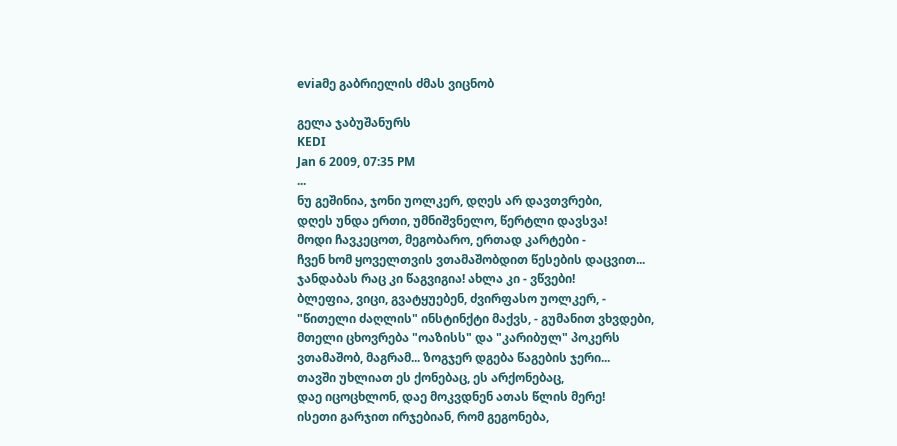eviaმე გაბრიელის ძმას ვიცნობ

გელა ჯაბუშანურს
KEDI
Jan 6 2009, 07:35 PM
...
ნუ გეშინია, ჯონი უოლკერ, დღეს არ დავთვრები,
დღეს უნდა ერთი, უმნიშვნელო, წერტლი დავსვა!
მოდი ჩავკეცოთ, მეგობარო, ერთად კარტები -
ჩვენ ხომ ყოველთვის ვთამაშობდით წესების დაცვით...
ჯანდაბას რაც კი წაგვიგია! ახლა კი - ვწვები!
ბლეფია, ვიცი, გვატყუებენ, ძვირფასო უოლკერ, -
"წითელი ძაღლის" ინსტინქტი მაქვს, - გუმანით ვხვდები,
მთელი ცხოვრება "ოაზისს" და "კარიბულ" პოკერს
ვთამაშობ, მაგრამ... ზოგჯერ დგება წაგების ჯერი...
თავში უხლიათ ეს ქონებაც, ეს არქონებაც,
დაე იცოცხლონ, დაე მოკვდნენ ათას წლის მერე!
ისეთი გარჯით ირჯებიან, რომ გეგონება,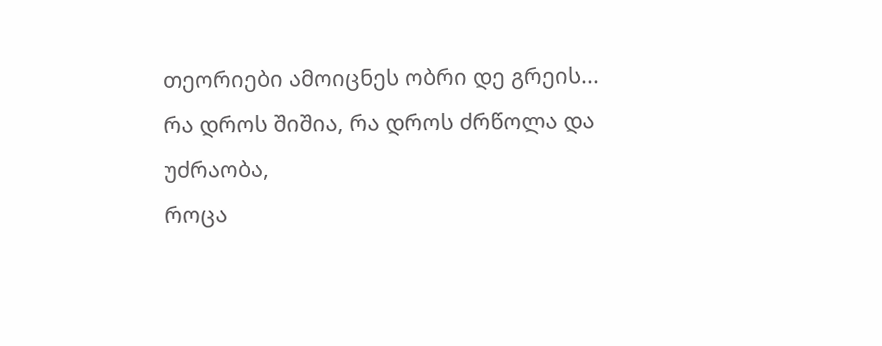თეორიები ამოიცნეს ობრი დე გრეის...
რა დროს შიშია, რა დროს ძრწოლა და უძრაობა,
როცა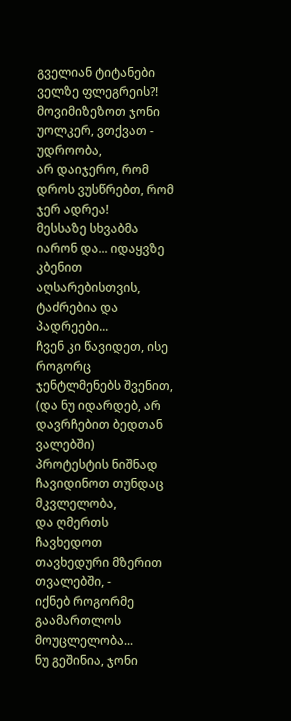გველიან ტიტანები ველზე ფლეგრეის?!
მოვიმიზეზოთ ჯონი უოლკერ, ვთქვათ - უდროობა,
არ დაიჯერო, რომ დროს ვუსწრებთ, რომ ჯერ ადრეა!
მესსაზე სხვაბმა იარონ და... იდაყვზე კბენით
აღსარებისთვის, ტაძრებია და პადრეები...
ჩვენ კი წავიდეთ, ისე როგორც ჯენტლმენებს შვენით,
(და ნუ იდარდებ, არ დავრჩებით ბედთან ვალებში)
პროტესტის ნიშნად ჩავიდინოთ თუნდაც მკვლელობა,
და ღმერთს ჩავხედოთ თავხედური მზერით თვალებში, -
იქნებ როგორმე გაამართლოს მოუცლელობა...
ნუ გეშინია, ჯონი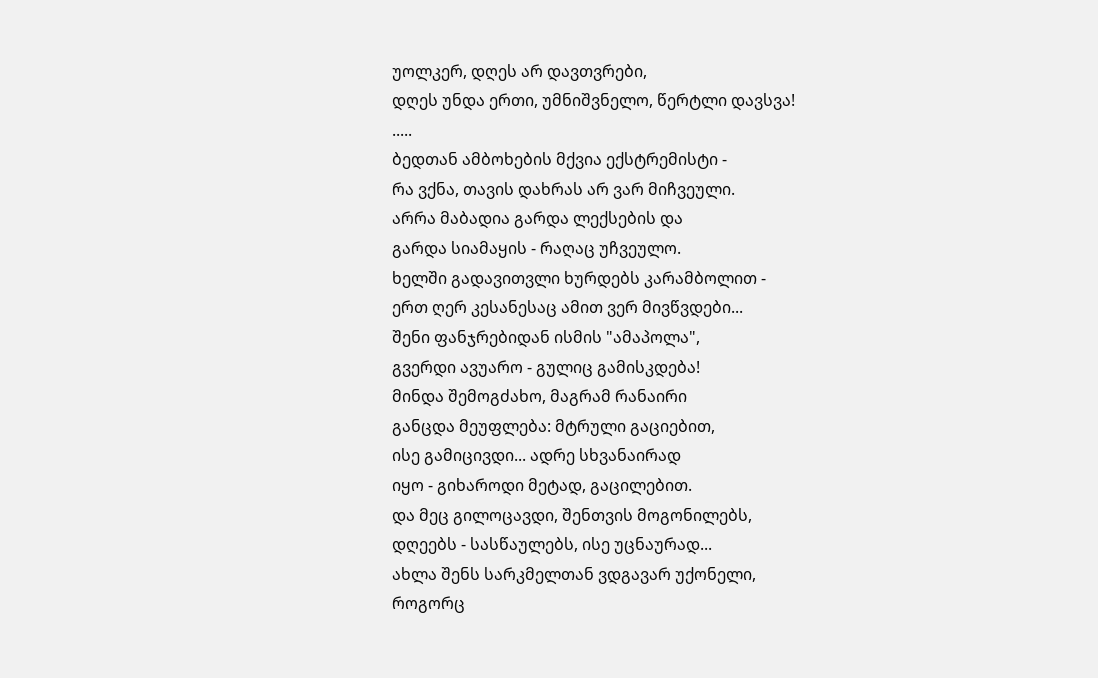უოლკერ, დღეს არ დავთვრები,
დღეს უნდა ერთი, უმნიშვნელო, წერტლი დავსვა!
.....
ბედთან ამბოხების მქვია ექსტრემისტი -
რა ვქნა, თავის დახრას არ ვარ მიჩვეული.
არრა მაბადია გარდა ლექსების და
გარდა სიამაყის - რაღაც უჩვეულო.
ხელში გადავითვლი ხურდებს კარამბოლით -
ერთ ღერ კესანესაც ამით ვერ მივწვდები...
შენი ფანჯრებიდან ისმის "ამაპოლა",
გვერდი ავუარო - გულიც გამისკდება!
მინდა შემოგძახო, მაგრამ რანაირი
განცდა მეუფლება: მტრული გაციებით,
ისე გამიცივდი... ადრე სხვანაირად
იყო - გიხაროდი მეტად, გაცილებით.
და მეც გილოცავდი, შენთვის მოგონილებს,
დღეებს - სასწაულებს, ისე უცნაურად...
ახლა შენს სარკმელთან ვდგავარ უქონელი,
როგორც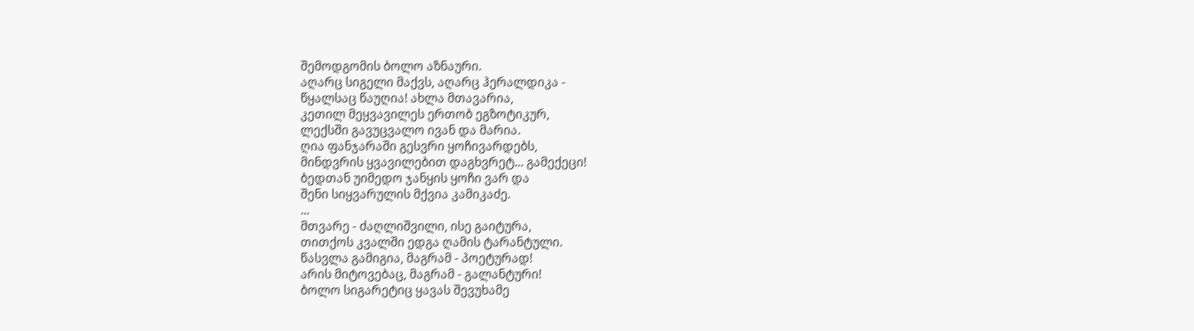შემოდგომის ბოლო აზნაური.
აღარც სიგელი მაქვს, აღარც ჰერალდიკა -
წყალსაც წაუღია! ახლა მთავარია,
კეთილ მეყვავილეს ერთობ ეგზოტიკურ,
ლექსში გავუცვალო ივან და მარია.
ღია ფანჯარაში გესვრი ყოჩივარდებს,
მინდვრის ყვავილებით დაგხვრეტ... გამექეცი!
ბედთან უიმედო ჯანყის ყოჩი ვარ და
შენი სიყვარულის მქვია კამიკაძე.
...
მთვარე - ძაღლიშვილი, ისე გაიტურა,
თითქოს კვალში ედგა ღამის ტარანტული.
წასვლა გამიგია, მაგრამ - პოეტურად!
არის მიტოვებაც, მაგრამ - გალანტური!
ბოლო სიგარეტიც ყავას შევუხამე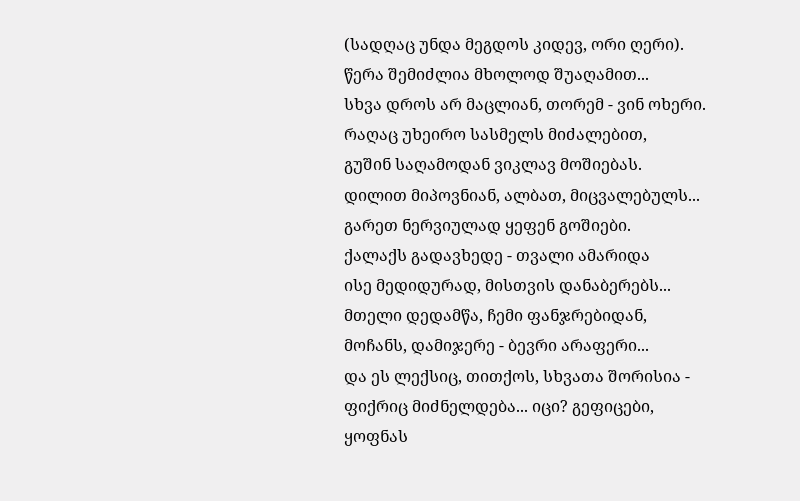(სადღაც უნდა მეგდოს კიდევ, ორი ღერი).
წერა შემიძლია მხოლოდ შუაღამით...
სხვა დროს არ მაცლიან, თორემ - ვინ ოხერი.
რაღაც უხეირო სასმელს მიძალებით,
გუშინ საღამოდან ვიკლავ მოშიებას.
დილით მიპოვნიან, ალბათ, მიცვალებულს...
გარეთ ნერვიულად ყეფენ გოშიები.
ქალაქს გადავხედე - თვალი ამარიდა
ისე მედიდურად, მისთვის დანაბერებს...
მთელი დედამწა, ჩემი ფანჯრებიდან,
მოჩანს, დამიჯერე - ბევრი არაფერი...
და ეს ლექსიც, თითქოს, სხვათა შორისია -
ფიქრიც მიძნელდება... იცი? გეფიცები,
ყოფნას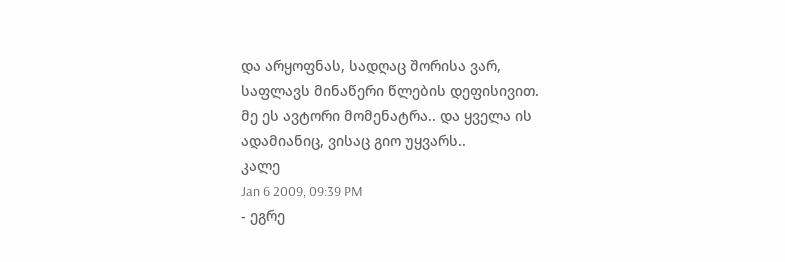და არყოფნას, სადღაც შორისა ვარ,
საფლავს მინაწერი წლების დეფისივით.
მე ეს ავტორი მომენატრა.. და ყველა ის ადამიანიც, ვისაც გიო უყვარს..
კალე
Jan 6 2009, 09:39 PM
- ეგრე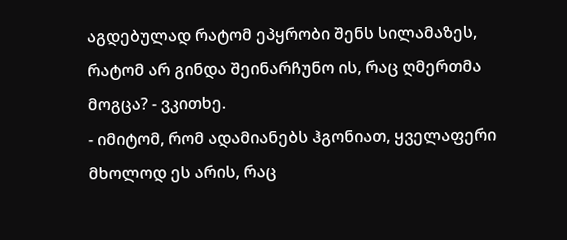აგდებულად რატომ ეპყრობი შენს სილამაზეს, რატომ არ გინდა შეინარჩუნო ის, რაც ღმერთმა მოგცა? - ვკითხე.
- იმიტომ, რომ ადამიანებს ჰგონიათ, ყველაფერი მხოლოდ ეს არის, რაც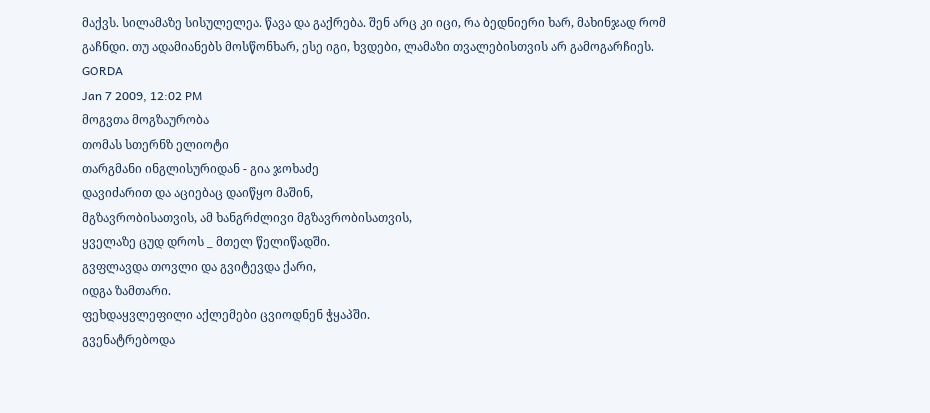მაქვს. სილამაზე სისულელეა. წავა და გაქრება. შენ არც კი იცი, რა ბედნიერი ხარ, მახინჯად რომ გაჩნდი. თუ ადამიანებს მოსწონხარ, ესე იგი, ხვდები, ლამაზი თვალებისთვის არ გამოგარჩიეს.
GORDA
Jan 7 2009, 12:02 PM
მოგვთა მოგზაურობა
თომას სთერნზ ელიოტი
თარგმანი ინგლისურიდან - გია ჯოხაძე
დავიძარით და აციებაც დაიწყო მაშინ,
მგზავრობისათვის, ამ ხანგრძლივი მგზავრობისათვის,
ყველაზე ცუდ დროს _ მთელ წელიწადში.
გვფლავდა თოვლი და გვიტევდა ქარი,
იდგა ზამთარი.
ფეხდაყვლეფილი აქლემები ცვიოდნენ ჭყაპში.
გვენატრებოდა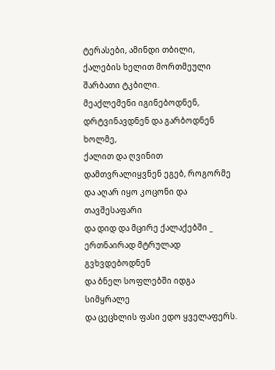ტერასები, ამინდი თბილი,
ქალების ხელით მორთმეული შარბათი ტკბილი.
მეაქლემენი იგინებოდნენ, დრტვინავდნენ და გარბოდნენ ხოლმე,
ქალით და ღვინით დამთვრალიყვნენ ეგებ, როგორმე
და აღარ იყო კოცონი და თავშესაფარი
და დიდ და მცირე ქალაქებში _ ერთნაირად მტრულად გვხვდებოდნენ
და ბნელ სოფლებში იდგა სიმყრალე
და ცეცხლის ფასი ედო ყველაფერს.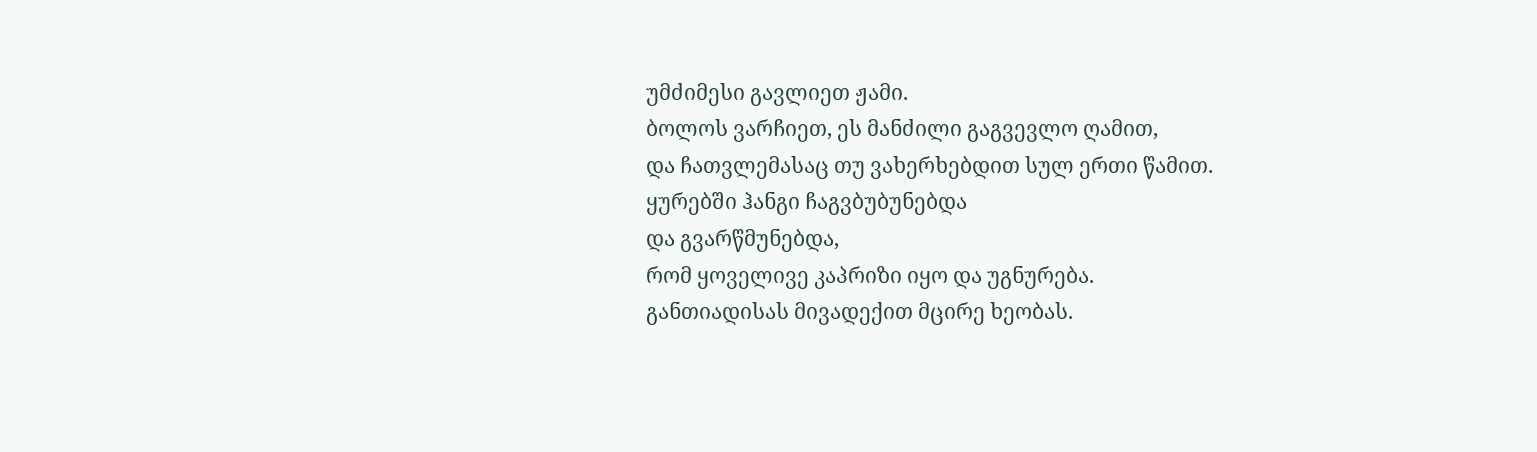უმძიმესი გავლიეთ ჟამი.
ბოლოს ვარჩიეთ, ეს მანძილი გაგვევლო ღამით,
და ჩათვლემასაც თუ ვახერხებდით სულ ერთი წამით.
ყურებში ჰანგი ჩაგვბუბუნებდა
და გვარწმუნებდა,
რომ ყოველივე კაპრიზი იყო და უგნურება.
განთიადისას მივადექით მცირე ხეობას.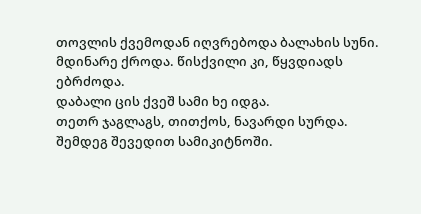თოვლის ქვემოდან იღვრებოდა ბალახის სუნი.
მდინარე ქროდა. წისქვილი კი, წყვდიადს ებრძოდა.
დაბალი ცის ქვეშ სამი ხე იდგა.
თეთრ ჯაგლაგს, თითქოს, ნავარდი სურდა.
შემდეგ შევედით სამიკიტნოში.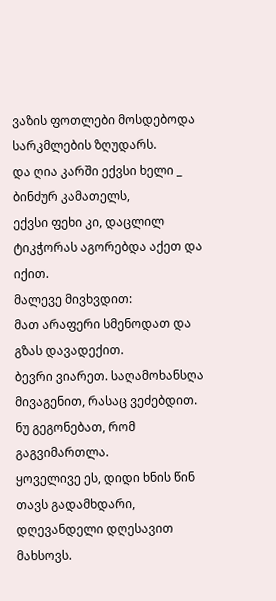ვაზის ფოთლები მოსდებოდა სარკმლების ზღუდარს.
და ღია კარში ექვსი ხელი _ ბინძურ კამათელს,
ექვსი ფეხი კი, დაცლილ ტიკჭორას აგორებდა აქეთ და იქით.
მალევე მივხვდით:
მათ არაფერი სმენოდათ და გზას დავადექით.
ბევრი ვიარეთ. საღამოხანსღა მივაგენით, რასაც ვეძებდით.
ნუ გეგონებათ, რომ გაგვიმართლა.
ყოველივე ეს, დიდი ხნის წინ თავს გადამხდარი,
დღევანდელი დღესავით მახსოვს.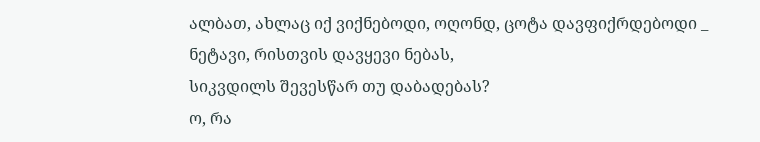ალბათ, ახლაც იქ ვიქნებოდი, ოღონდ, ცოტა დავფიქრდებოდი _
ნეტავი, რისთვის დავყევი ნებას,
სიკვდილს შევესწარ თუ დაბადებას?
ო, რა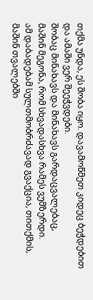თქმა უნდა, ეს შობა იყო. დავამოწმეთ კიდეც ბეჭდებით
და ამაში ვერ შეეჭვდები.
შობაც მინახავს და მინახავს გარდაცვალებაც,
მაშინ მეგონა, რომ სხვადასხვა რამეს ვუმზერდი.
ამ დაბადებამ სულთმობრძავად გვაქცია, თითქმის,
მაშინ თვალებში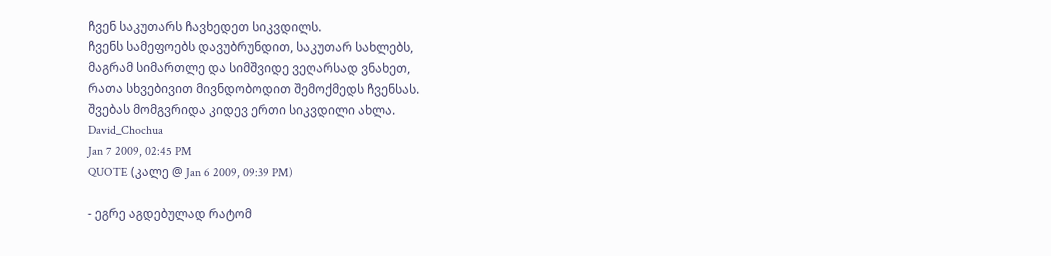ჩვენ საკუთარს ჩავხედეთ სიკვდილს.
ჩვენს სამეფოებს დავუბრუნდით, საკუთარ სახლებს,
მაგრამ სიმართლე და სიმშვიდე ვეღარსად ვნახეთ,
რათა სხვებივით მივნდობოდით შემოქმედს ჩვენსას.
შვებას მომგვრიდა კიდევ ერთი სიკვდილი ახლა.
David_Chochua
Jan 7 2009, 02:45 PM
QUOTE (კალე @ Jan 6 2009, 09:39 PM)

- ეგრე აგდებულად რატომ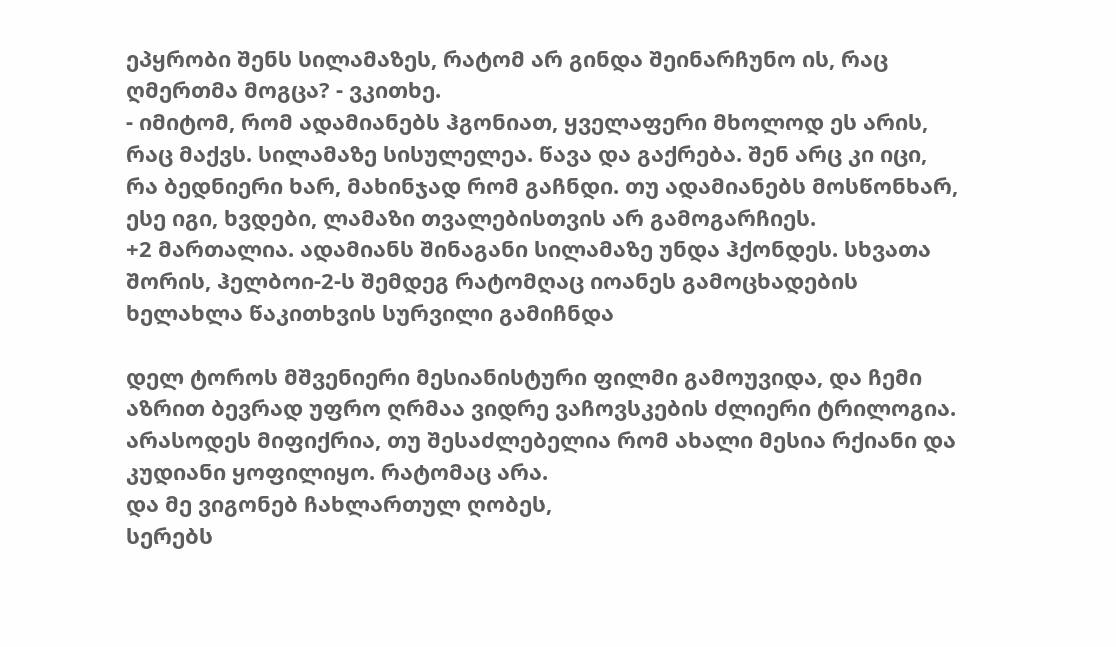ეპყრობი შენს სილამაზეს, რატომ არ გინდა შეინარჩუნო ის, რაც ღმერთმა მოგცა? - ვკითხე.
- იმიტომ, რომ ადამიანებს ჰგონიათ, ყველაფერი მხოლოდ ეს არის, რაც მაქვს. სილამაზე სისულელეა. წავა და გაქრება. შენ არც კი იცი, რა ბედნიერი ხარ, მახინჯად რომ გაჩნდი. თუ ადამიანებს მოსწონხარ, ესე იგი, ხვდები, ლამაზი თვალებისთვის არ გამოგარჩიეს.
+2 მართალია. ადამიანს შინაგანი სილამაზე უნდა ჰქონდეს. სხვათა შორის, ჰელბოი-2-ს შემდეგ რატომღაც იოანეს გამოცხადების ხელახლა წაკითხვის სურვილი გამიჩნდა

დელ ტოროს მშვენიერი მესიანისტური ფილმი გამოუვიდა, და ჩემი აზრით ბევრად უფრო ღრმაა ვიდრე ვაჩოვსკების ძლიერი ტრილოგია. არასოდეს მიფიქრია, თუ შესაძლებელია რომ ახალი მესია რქიანი და კუდიანი ყოფილიყო. რატომაც არა.
და მე ვიგონებ ჩახლართულ ღობეს,
სერებს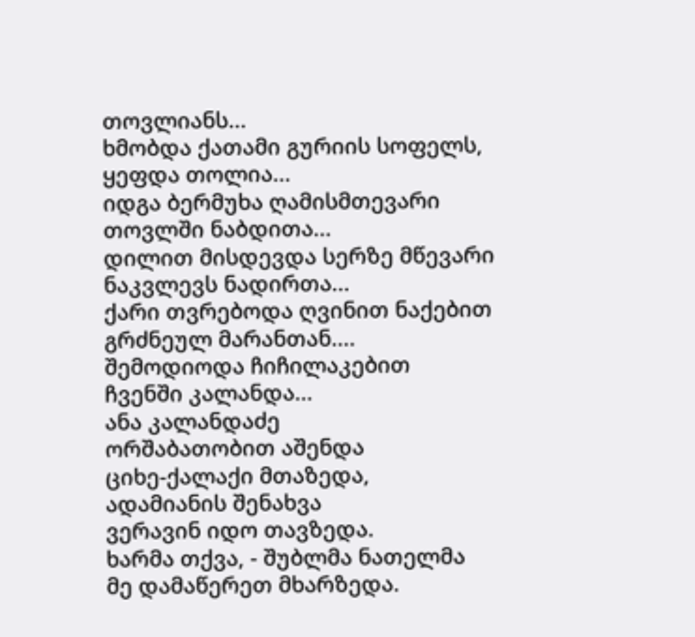თოვლიანს...
ხმობდა ქათამი გურიის სოფელს,
ყეფდა თოლია...
იდგა ბერმუხა ღამისმთევარი
თოვლში ნაბდითა...
დილით მისდევდა სერზე მწევარი
ნაკვლევს ნადირთა...
ქარი თვრებოდა ღვინით ნაქებით
გრძნეულ მარანთან....
შემოდიოდა ჩიჩილაკებით
ჩვენში კალანდა...
ანა კალანდაძე
ორშაბათობით აშენდა
ციხე-ქალაქი მთაზედა,
ადამიანის შენახვა
ვერავინ იდო თავზედა.
ხარმა თქვა, - შუბლმა ნათელმა
მე დამაწერეთ მხარზედა.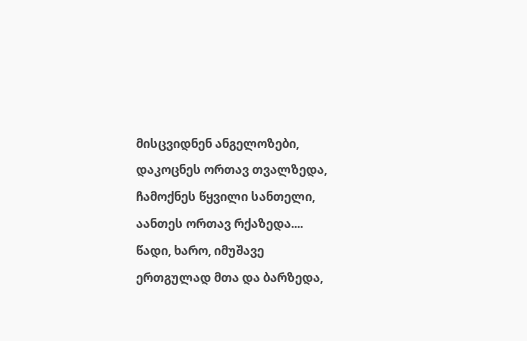მისცვიდნენ ანგელოზები,
დაკოცნეს ორთავ თვალზედა,
ჩამოქნეს წყვილი სანთელი,
აანთეს ორთავ რქაზედა....
წადი, ხარო, იმუშავე
ერთგულად მთა და ბარზედა,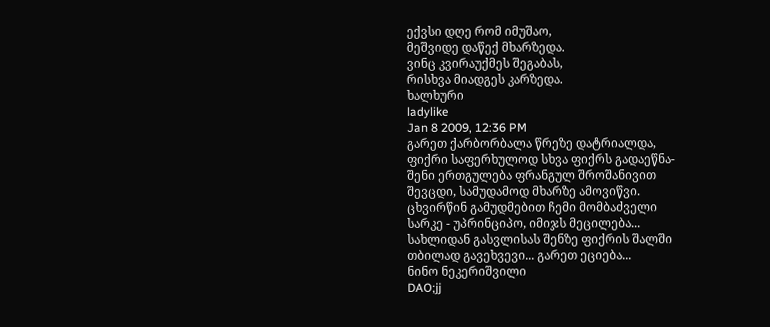ექვსი დღე რომ იმუშაო,
მეშვიდე დაწექ მხარზედა.
ვინც კვირაუქმეს შეგაბას,
რისხვა მიადგეს კარზედა.
ხალხური
ladylike
Jan 8 2009, 12:36 PM
გარეთ ქარბორბალა წრეზე დატრიალდა,
ფიქრი საფერხულოდ სხვა ფიქრს გადაეწნა-
შენი ერთგულება ფრანგულ შროშანივით
შევცდი, სამუდამოდ მხარზე ამოვიწვი.
ცხვირწინ გამუდმებით ჩემი მომბაძველი
სარკე - უპრინციპო, იმიჯს მეცილება...
სახლიდან გასვლისას შენზე ფიქრის შალში
თბილად გავეხვევი... გარეთ ეციება...
ნინო ნეკერიშვილი
DAO;jj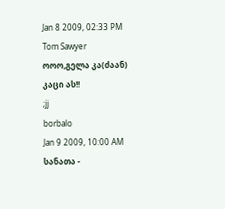Jan 8 2009, 02:33 PM
Tom Sawyer
ოოო,გელა კა(ძაან) კაცი ას!!
;jj
borbalo
Jan 9 2009, 10:00 AM
სანათა -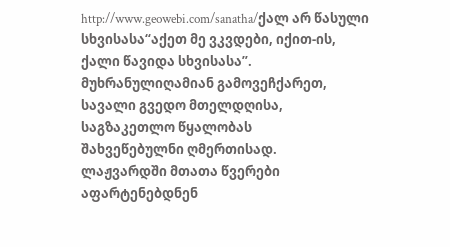http://www.geowebi.com/sanatha/ქალ არ წასული სხვისასა“აქეთ მე ვკვდები, იქით-ის,
ქალი წავიდა სხვისასა”.
მუხრანულიღამიან გამოვეჩქარეთ,
სავალი გვედო მთელდღისა,
საგზაკეთლო წყალობას
შახვეწებულნი ღმერთისად.
ლაჟვარდში მთათა წვერები
აფარტენებდნენ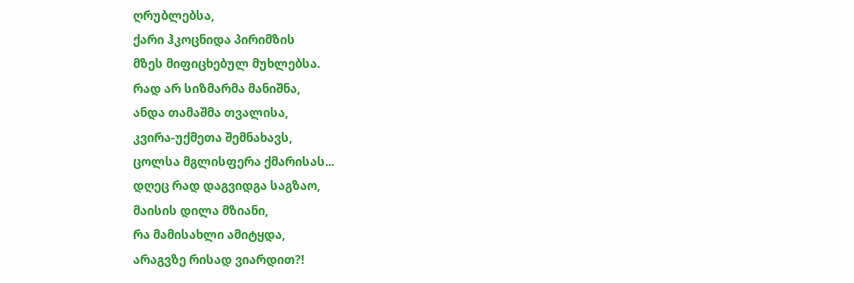ღრუბლებსა,
ქარი ჰკოცნიდა პირიმზის
მზეს მიფიცხებულ მუხლებსა.
რად არ სიზმარმა მანიშნა,
ანდა თამაშმა თვალისა,
კვირა-უქმეთა შემნახავს,
ცოლსა მგლისფერა ქმარისას...
დღეც რად დაგვიდგა საგზაო,
მაისის დილა მზიანი,
რა მამისახლი ამიტყდა,
არაგვზე რისად ვიარდით?!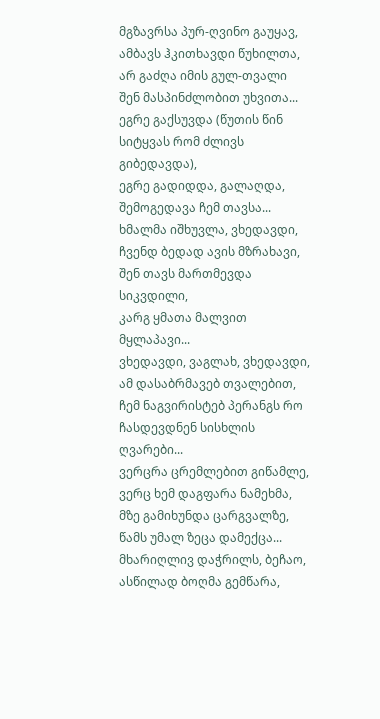მგზავრსა პურ-ღვინო გაუყავ,
ამბავს ჰკითხავდი წუხილთა,
არ გაძღა იმის გულ-თვალი
შენ მასპინძლობით უხვითა...
ეგრე გაქსუვდა (წუთის წინ
სიტყვას რომ ძლივს გიბედავდა),
ეგრე გადიდდა, გალაღდა,
შემოგედავა ჩემ თავსა...
ხმალმა იშხუვლა, ვხედავდი,
ჩვენდ ბედად ავის მზრახავი,
შენ თავს მართმევდა სიკვდილი,
კარგ ყმათა მალვით მყლაპავი...
ვხედავდი, ვაგლახ, ვხედავდი,
ამ დასაბრმავებ თვალებით,
ჩემ ნაგვირისტებ პერანგს რო
ჩასდევდნენ სისხლის ღვარები...
ვერცრა ცრემლებით გიწამლე,
ვერც ხემ დაგფარა ნამეხმა,
მზე გამიხუნდა ცარგვალზე,
წამს უმალ ზეცა დამექცა...
მხარიღლივ დაჭრილს, ბეჩაო,
ასწილად ბოღმა გემწარა,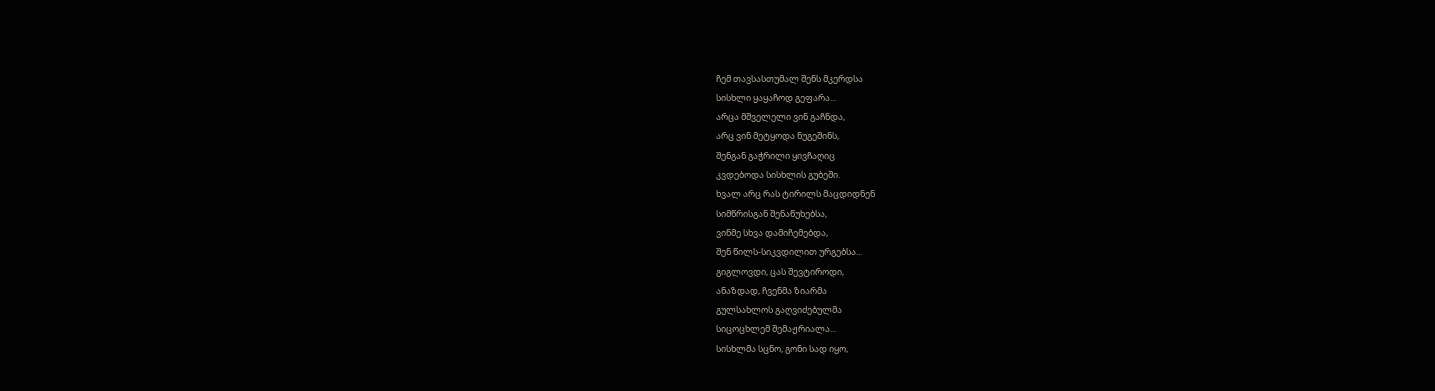ჩემ თავსასთუმალ შენს მკერდსა
სისხლი ყაყაჩოდ გეფარა...
არცა მშველელი ვინ გაჩნდა,
არც ვინ მეტყოდა ნუგეშინს,
შენგან გაჭრილი ყივჩაღიც
კვდებოდა სისხლის გუბეში.
ხვალ არც რას ტირილს მაცდიდნენ
სიმწრისგან შენაწუხებსა,
ვინმე სხვა დამიჩემებდა,
შენ წილს-სიკვდილით ურგებსა...
გიგლოვდი, ცას შევტიროდი,
ანაზდად, ჩვენმა ზიარმა
გულსახლოს გაღვიძებულმა
სიცოცხლემ შემაჟრიალა...
სისხლმა სცნო, გონი სად იყო,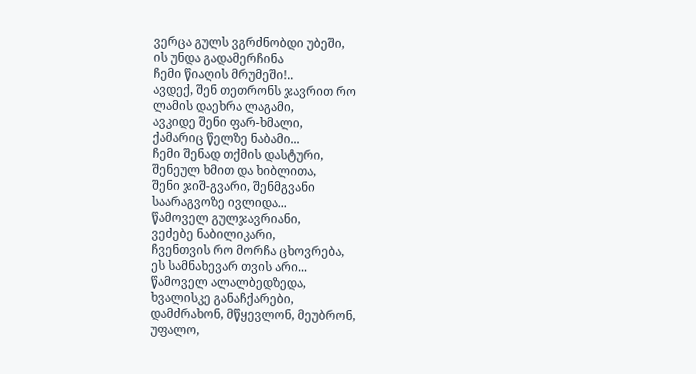ვერცა გულს ვგრძნობდი უბეში,
ის უნდა გადამერჩინა
ჩემი წიაღის მრუმეში!..
ავდექ, შენ თეთრონს ჯავრით რო
ლამის დაეხრა ლაგამი,
ავკიდე შენი ფარ-ხმალი,
ქამარიც წელზე ნაბამი...
ჩემი შენად თქმის დასტური,
შენეულ ხმით და ხიბლითა,
შენი ჯიშ-გვარი, შენმგვანი
საარაგვოზე ივლიდა...
წამოველ გულჯავრიანი,
ვეძებე ნაბილიკარი,
ჩვენთვის რო მორჩა ცხოვრება,
ეს სამნახევარ თვის არი...
წამოველ ალალბედზედა,
ხვალისკე განაჩქარები,
დამძრახონ, მწყევლონ, მეუბრონ,
უფალო,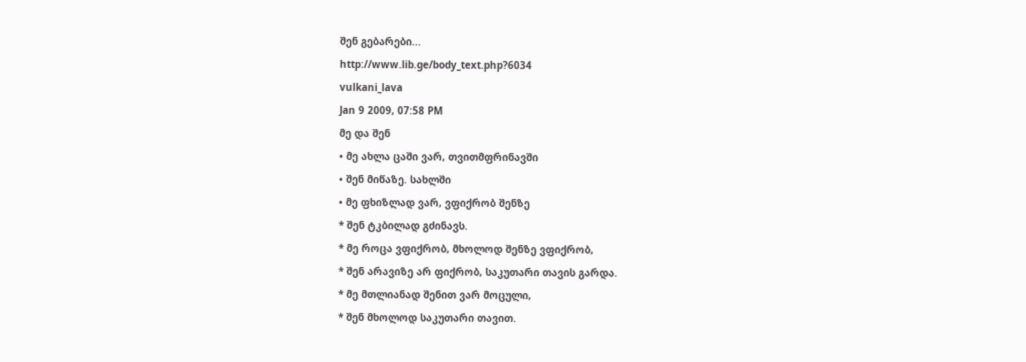შენ გებარები...
http://www.lib.ge/body_text.php?6034
vulkani_lava
Jan 9 2009, 07:58 PM
მე და შენ
• მე ახლა ცაში ვარ, თვითმფრინავში
• შენ მიწაზე. სახლში
• მე ფხიზლად ვარ, ვფიქრობ შენზე
* შენ ტკბილად გძინავს.
* მე როცა ვფიქრობ, მხოლოდ შენზე ვფიქრობ,
* შენ არავიზე არ ფიქრობ, საკუთარი თავის გარდა.
* მე მთლიანად შენით ვარ მოცული,
* შენ მხოლოდ საკუთარი თავით.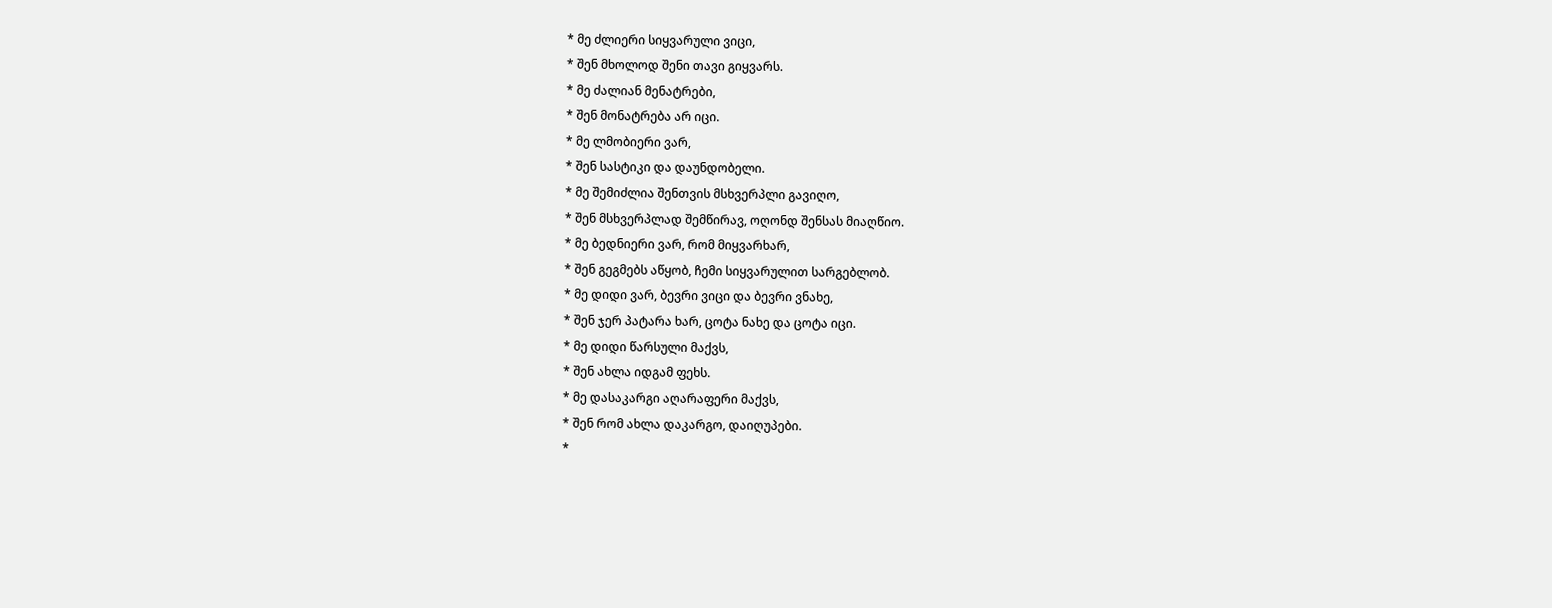* მე ძლიერი სიყვარული ვიცი,
* შენ მხოლოდ შენი თავი გიყვარს.
* მე ძალიან მენატრები,
* შენ მონატრება არ იცი.
* მე ლმობიერი ვარ,
* შენ სასტიკი და დაუნდობელი.
* მე შემიძლია შენთვის მსხვერპლი გავიღო,
* შენ მსხვერპლად შემწირავ, ოღონდ შენსას მიაღწიო.
* მე ბედნიერი ვარ, რომ მიყვარხარ,
* შენ გეგმებს აწყობ, ჩემი სიყვარულით სარგებლობ.
* მე დიდი ვარ, ბევრი ვიცი და ბევრი ვნახე,
* შენ ჯერ პატარა ხარ, ცოტა ნახე და ცოტა იცი.
* მე დიდი წარსული მაქვს,
* შენ ახლა იდგამ ფეხს.
* მე დასაკარგი აღარაფერი მაქვს,
* შენ რომ ახლა დაკარგო, დაიღუპები.
*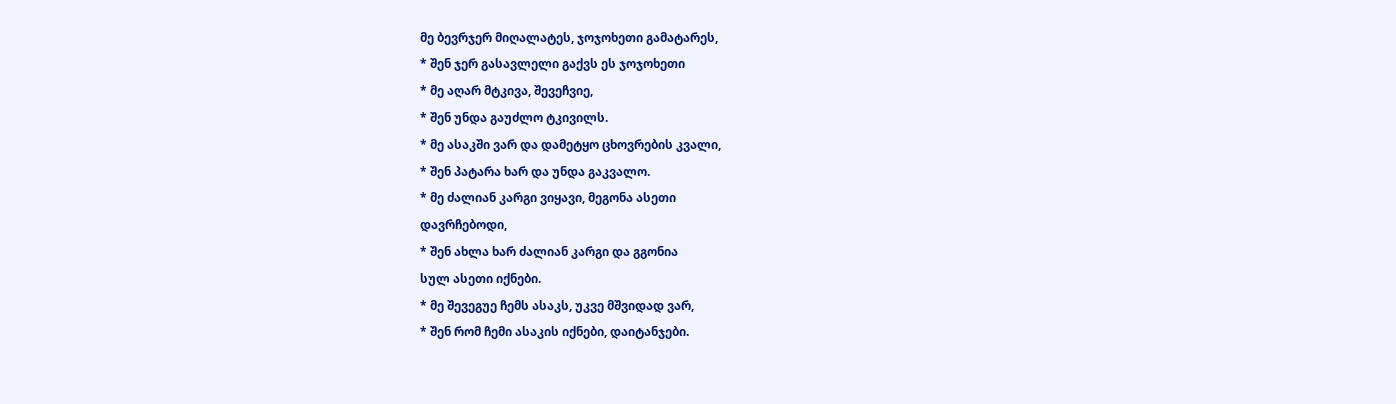მე ბევრჯერ მიღალატეს, ჯოჯოხეთი გამატარეს,
* შენ ჯერ გასავლელი გაქვს ეს ჯოჯოხეთი
* მე აღარ მტკივა, შევეჩვიე,
* შენ უნდა გაუძლო ტკივილს.
* მე ასაკში ვარ და დამეტყო ცხოვრების კვალი,
* შენ პატარა ხარ და უნდა გაკვალო.
* მე ძალიან კარგი ვიყავი, მეგონა ასეთი
დავრჩებოდი,
* შენ ახლა ხარ ძალიან კარგი და გგონია
სულ ასეთი იქნები.
* მე შევეგუე ჩემს ასაკს, უკვე მშვიდად ვარ,
* შენ რომ ჩემი ასაკის იქნები, დაიტანჯები.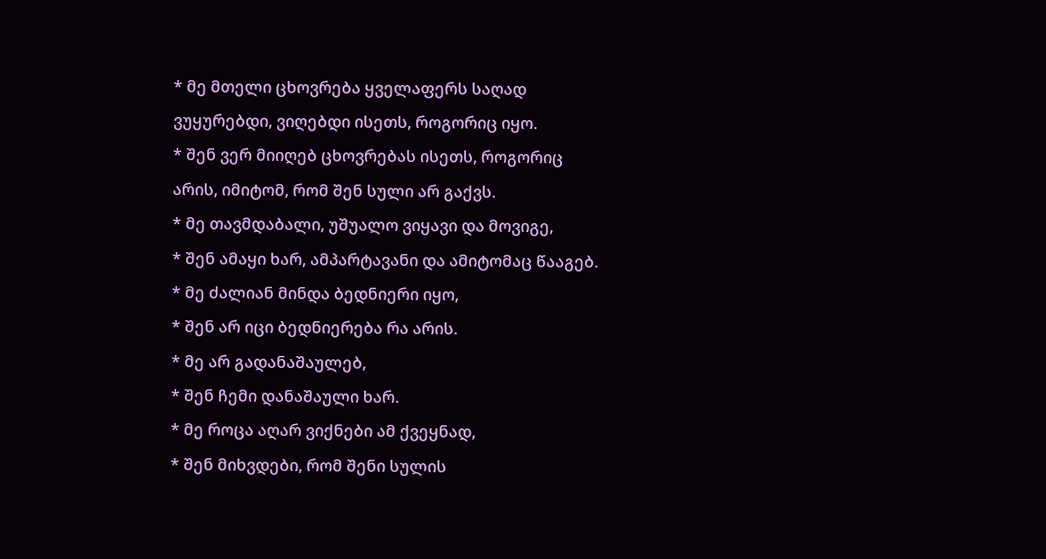* მე მთელი ცხოვრება ყველაფერს საღად
ვუყურებდი, ვიღებდი ისეთს, როგორიც იყო.
* შენ ვერ მიიღებ ცხოვრებას ისეთს, როგორიც
არის, იმიტომ, რომ შენ სული არ გაქვს.
* მე თავმდაბალი, უშუალო ვიყავი და მოვიგე,
* შენ ამაყი ხარ, ამპარტავანი და ამიტომაც წააგებ.
* მე ძალიან მინდა ბედნიერი იყო,
* შენ არ იცი ბედნიერება რა არის.
* მე არ გადანაშაულებ,
* შენ ჩემი დანაშაული ხარ.
* მე როცა აღარ ვიქნები ამ ქვეყნად,
* შენ მიხვდები, რომ შენი სულის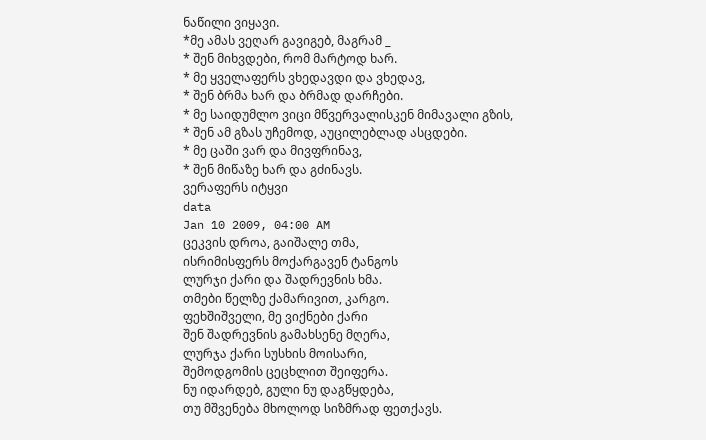ნაწილი ვიყავი.
*მე ამას ვეღარ გავიგებ, მაგრამ _
* შენ მიხვდები, რომ მარტოდ ხარ.
* მე ყველაფერს ვხედავდი და ვხედავ,
* შენ ბრმა ხარ და ბრმად დარჩები.
* მე საიდუმლო ვიცი მწვერვალისკენ მიმავალი გზის,
* შენ ამ გზას უჩემოდ, აუცილებლად ასცდები.
* მე ცაში ვარ და მივფრინავ,
* შენ მიწაზე ხარ და გძინავს.
ვერაფერს იტყვი
data
Jan 10 2009, 04:00 AM
ცეკვის დროა, გაიშალე თმა,
ისრიმისფერს მოქარგავენ ტანგოს
ლურჯი ქარი და შადრევნის ხმა.
თმები წელზე ქამარივით, კარგო.
ფეხშიშველი, მე ვიქნები ქარი
შენ შადრევნის გამახსენე მღერა,
ლურჯა ქარი სუსხის მოისარი,
შემოდგომის ცეცხლით შეიფერა.
ნუ იდარდებ, გული ნუ დაგწყდება,
თუ მშვენება მხოლოდ სიზმრად ფეთქავს.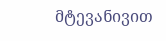მტევანივით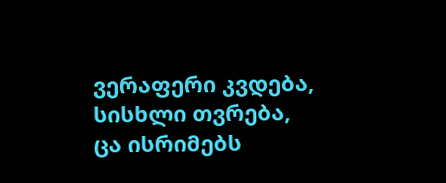ვერაფერი კვდება,
სისხლი თვრება, ცა ისრიმებს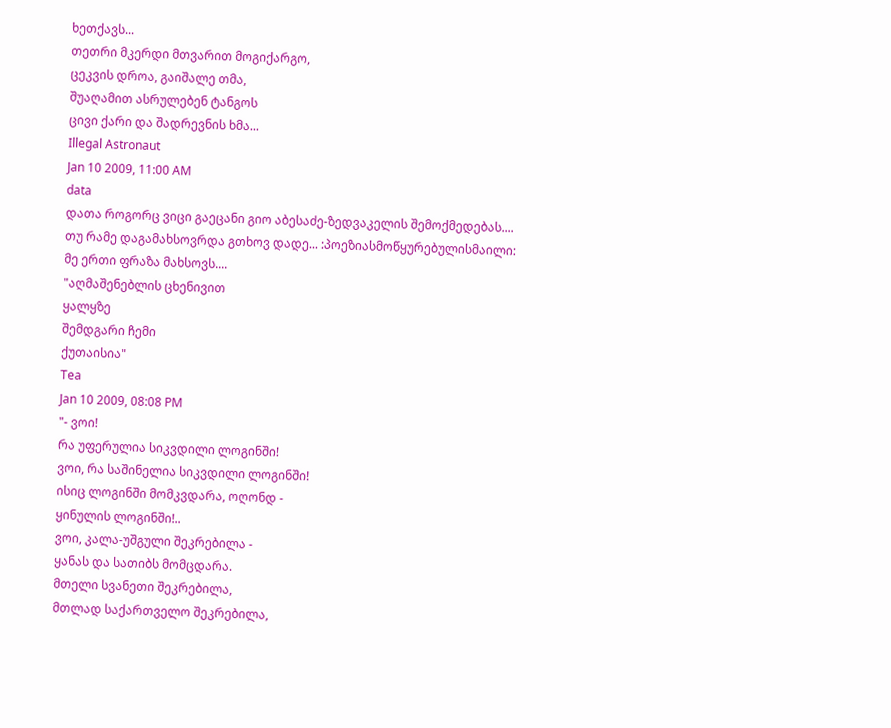ხეთქავს...
თეთრი მკერდი მთვარით მოგიქარგო,
ცეკვის დროა, გაიშალე თმა,
შუაღამით ასრულებენ ტანგოს
ცივი ქარი და შადრევნის ხმა...
Illegal Astronaut
Jan 10 2009, 11:00 AM
data
დათა როგორც ვიცი გაეცანი გიო აბესაძე-ზედვაკელის შემოქმედებას....
თუ რამე დაგამახსოვრდა გთხოვ დადე... :პოეზიასმოწყურებულისმაილი:
მე ერთი ფრაზა მახსოვს....
"აღმაშენებლის ცხენივით
ყალყზე
შემდგარი ჩემი
ქუთაისია"
Tea
Jan 10 2009, 08:08 PM
"- ვოი!
რა უფერულია სიკვდილი ლოგინში!
ვოი, რა საშინელია სიკვდილი ლოგინში!
ისიც ლოგინში მომკვდარა, ოღონდ -
ყინულის ლოგინში!..
ვოი, კალა-უშგული შეკრებილა -
ყანას და სათიბს მომცდარა.
მთელი სვანეთი შეკრებილა,
მთლად საქართველო შეკრებილა,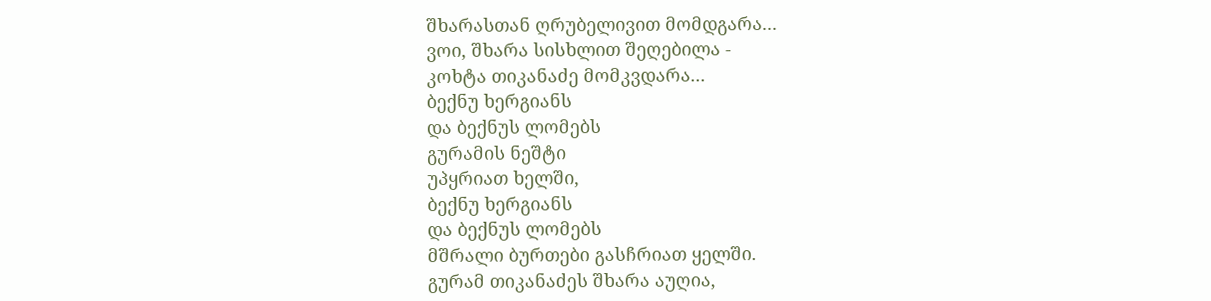შხარასთან ღრუბელივით მომდგარა...
ვოი, შხარა სისხლით შეღებილა -
კოხტა თიკანაძე მომკვდარა...
ბექნუ ხერგიანს
და ბექნუს ლომებს
გურამის ნეშტი
უპყრიათ ხელში,
ბექნუ ხერგიანს
და ბექნუს ლომებს
მშრალი ბურთები გასჩრიათ ყელში.
გურამ თიკანაძეს შხარა აუღია,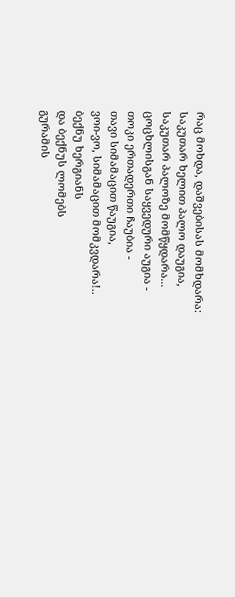რაც მოხდა, დაშვებისას მომხდარა:
საკუთარ ხელით პალო დაუგია,
საკუთარ პალოზე მომწყდარა...
ცოცხლისგან საყვედური აუგია -
თოკი ერთადერთი ჩაუბია -
თავი სიმამაცით წაუგია,
ვოი-ვო, სიმამაცით მომკვდარა!..
ბექნუ ხერგიანს
და ბექნუს ლომებს
გურამის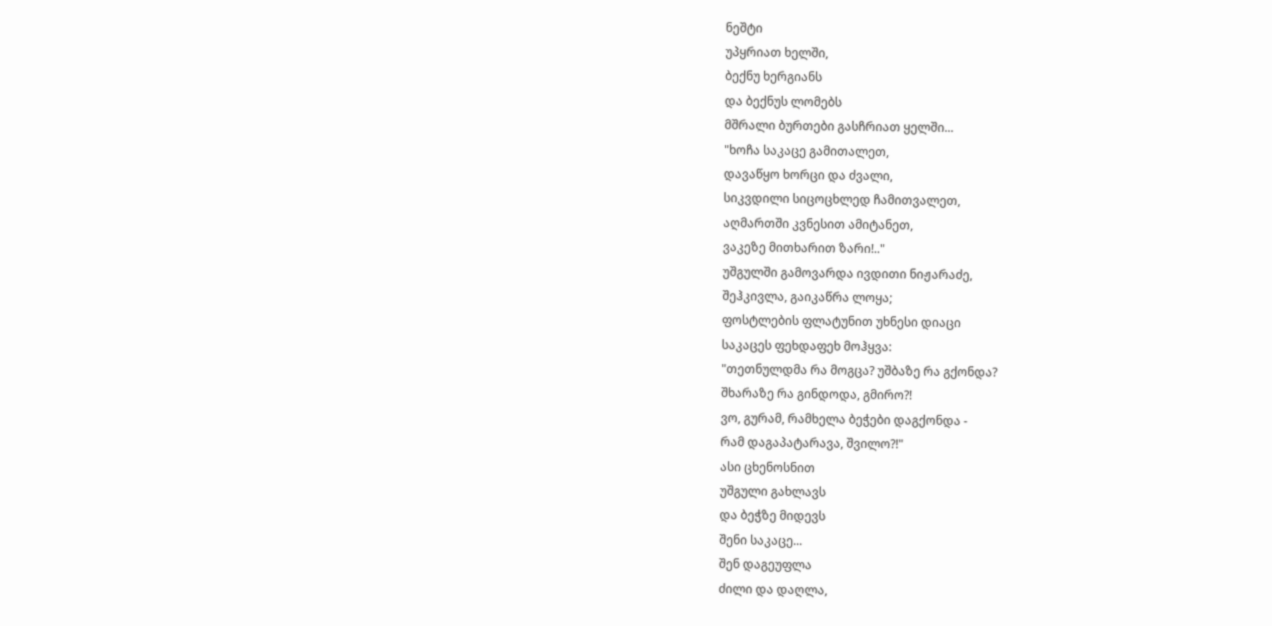ნეშტი
უპყრიათ ხელში,
ბექნუ ხერგიანს
და ბექნუს ლომებს
მშრალი ბურთები გასჩრიათ ყელში...
"ხოჩა საკაცე გამითალეთ,
დავაწყო ხორცი და ძვალი,
სიკვდილი სიცოცხლედ ჩამითვალეთ,
აღმართში კვნესით ამიტანეთ,
ვაკეზე მითხარით ზარი!.."
უშგულში გამოვარდა ივდითი ნიჟარაძე,
შეჰკივლა, გაიკაწრა ლოყა;
ფოსტლების ფლატუნით უხნესი დიაცი
საკაცეს ფეხდაფეხ მოჰყვა:
"თეთნულდმა რა მოგცა? უშბაზე რა გქონდა?
შხარაზე რა გინდოდა, გმირო?!
ვო, გურამ, რამხელა ბეჭები დაგქონდა -
რამ დაგაპატარავა, შვილო?!"
ასი ცხენოსნით
უშგული გახლავს
და ბეჭზე მიდევს
შენი საკაცე...
შენ დაგეუფლა
ძილი და დაღლა,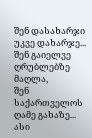შენ დასახარჯი
უკვე დახარჯე...
შენ გაიელვე
ღრუბლებზე მაღლა,
შენ საქართველოს
ღამე გახაზე...
ასი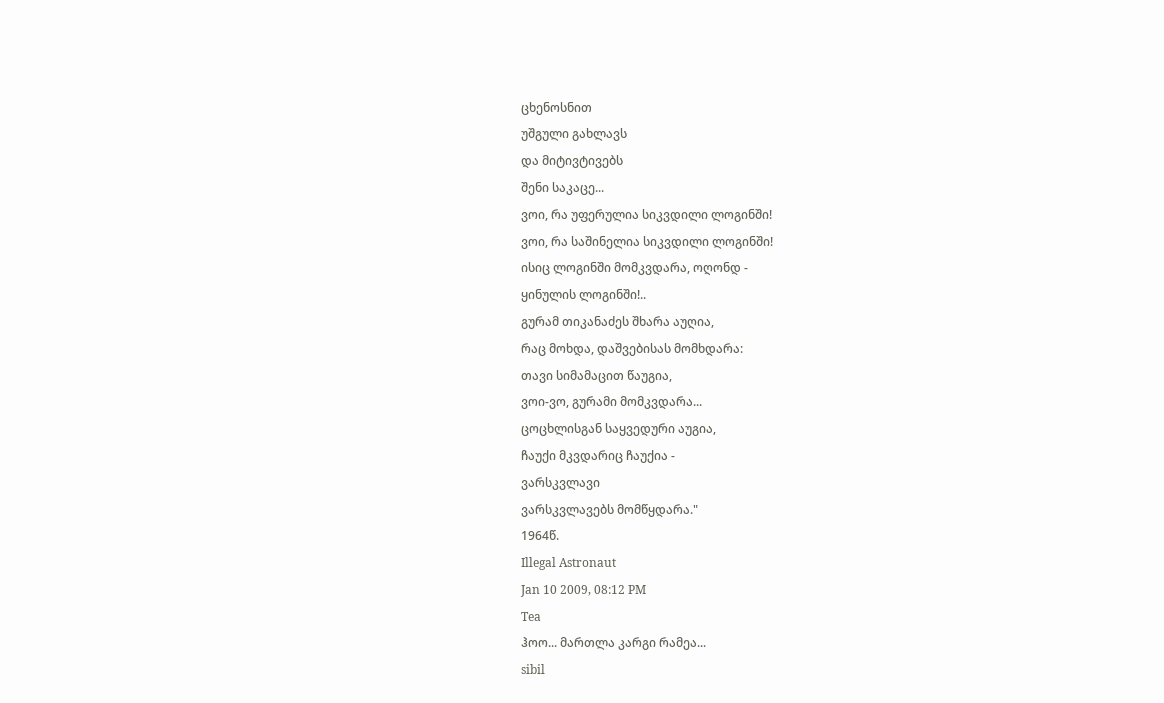ცხენოსნით
უშგული გახლავს
და მიტივტივებს
შენი საკაცე...
ვოი, რა უფერულია სიკვდილი ლოგინში!
ვოი, რა საშინელია სიკვდილი ლოგინში!
ისიც ლოგინში მომკვდარა, ოღონდ -
ყინულის ლოგინში!..
გურამ თიკანაძეს შხარა აუღია,
რაც მოხდა, დაშვებისას მომხდარა:
თავი სიმამაცით წაუგია,
ვოი-ვო, გურამი მომკვდარა...
ცოცხლისგან საყვედური აუგია,
ჩაუქი მკვდარიც ჩაუქია -
ვარსკვლავი
ვარსკვლავებს მომწყდარა."
1964წ.
Illegal Astronaut
Jan 10 2009, 08:12 PM
Tea
ჰოო... მართლა კარგი რამეა...
sibil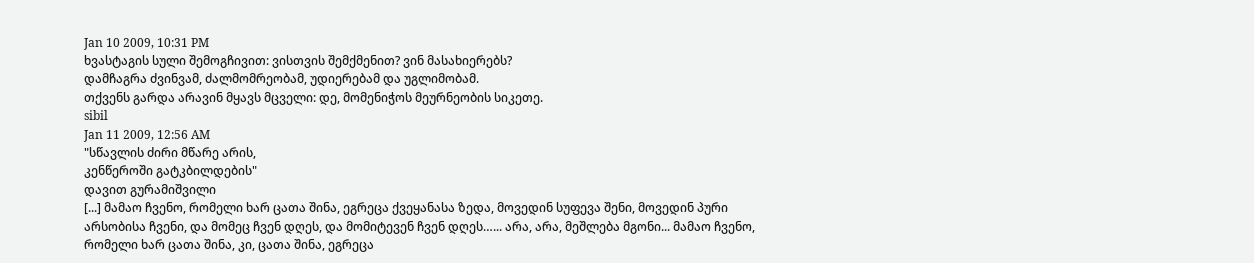Jan 10 2009, 10:31 PM
ხვასტაგის სული შემოგჩივით: ვისთვის შემქმენით? ვინ მასახიერებს?
დამჩაგრა ძვინვამ, ძალმომრეობამ, უდიერებამ და უგლიმობამ.
თქვენს გარდა არავინ მყავს მცველი: დე, მომენიჭოს მეურნეობის სიკეთე.
sibil
Jan 11 2009, 12:56 AM
"სწავლის ძირი მწარე არის,
კენწეროში გატკბილდების"
დავით გურამიშვილი
[...] მამაო ჩვენო, რომელი ხარ ცათა შინა, ეგრეცა ქვეყანასა ზედა, მოვედინ სუფევა შენი, მოვედინ პური არსობისა ჩვენი, და მომეც ჩვენ დღეს, და მომიტევენ ჩვენ დღეს…... არა, არა, მეშლება მგონი... მამაო ჩვენო, რომელი ხარ ცათა შინა, კი, ცათა შინა, ეგრეცა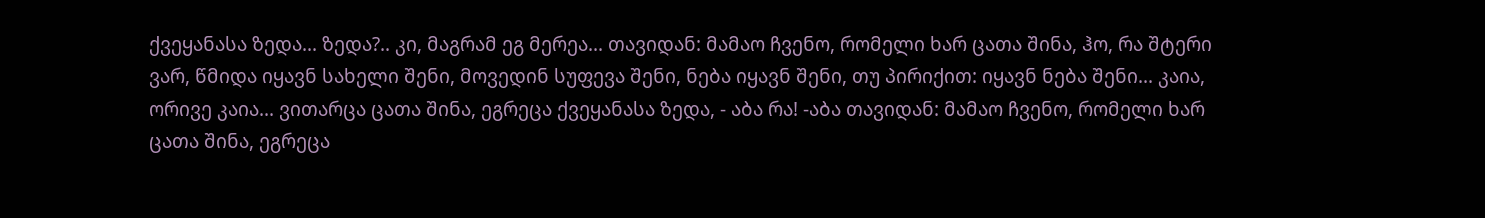ქვეყანასა ზედა... ზედა?.. კი, მაგრამ ეგ მერეა... თავიდან: მამაო ჩვენო, რომელი ხარ ცათა შინა, ჰო, რა შტერი ვარ, წმიდა იყავნ სახელი შენი, მოვედინ სუფევა შენი, ნება იყავნ შენი, თუ პირიქით: იყავნ ნება შენი... კაია, ორივე კაია... ვითარცა ცათა შინა, ეგრეცა ქვეყანასა ზედა, - აბა რა! -აბა თავიდან: მამაო ჩვენო, რომელი ხარ ცათა შინა, ეგრეცა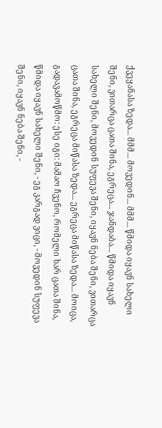ქვეყანასა ზედა... მმმ... მოვედინ... მმმ... წმიდა იყავნ სახელი შენი, ვითარცა ცათა შინა, ეგრეცა... ჯანდაბა... წმიდა იყავნ სახელი შენი, მოვედინ სუფევა შენი, იყავნ ნება შენი, ვითარცა ცათა შინა, ეგრეცა მიწასა ზედა... ეგრეცა მიწასა ზედა... მოიცა, გადავამოწმო: ესე იგი: მამაო ჩვენო, რომელი ხარ ცათა შინა, წმიდა იყავნ სახელი შენი, - ეგ კარგად ვიცი, - მოვედინ სუფევა შენი, იყავნ ნება შენი, -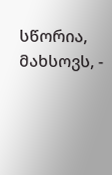სწორია, მახსოვს, -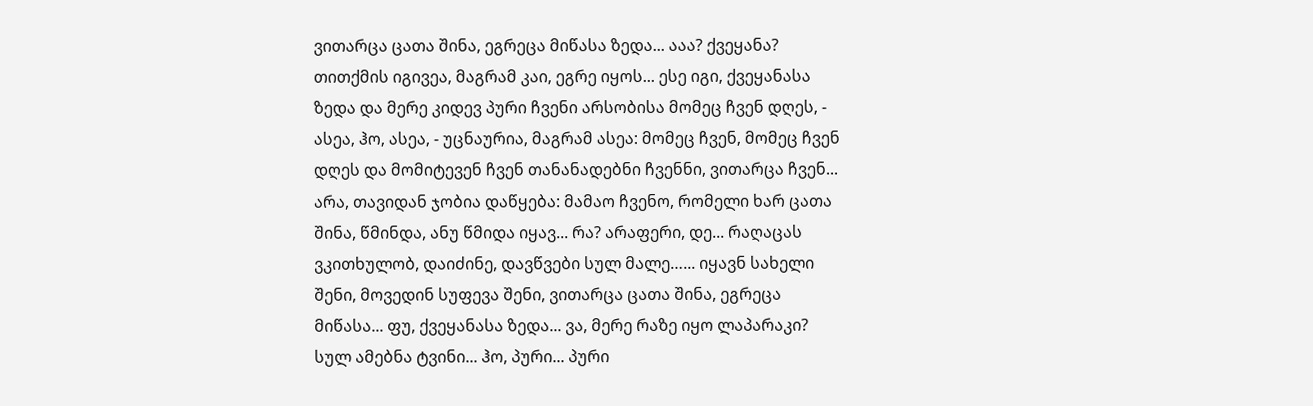ვითარცა ცათა შინა, ეგრეცა მიწასა ზედა... ააა? ქვეყანა? თითქმის იგივეა, მაგრამ კაი, ეგრე იყოს... ესე იგი, ქვეყანასა ზედა და მერე კიდევ პური ჩვენი არსობისა მომეც ჩვენ დღეს, - ასეა, ჰო, ასეა, - უცნაურია, მაგრამ ასეა: მომეც ჩვენ, მომეც ჩვენ დღეს და მომიტევენ ჩვენ თანანადებნი ჩვენნი, ვითარცა ჩვენ... არა, თავიდან ჯობია დაწყება: მამაო ჩვენო, რომელი ხარ ცათა შინა, წმინდა, ანუ წმიდა იყავ... რა? არაფერი, დე... რაღაცას ვკითხულობ, დაიძინე, დავწვები სულ მალე…... იყავნ სახელი შენი, მოვედინ სუფევა შენი, ვითარცა ცათა შინა, ეგრეცა მიწასა... ფუ, ქვეყანასა ზედა... ვა, მერე რაზე იყო ლაპარაკი? სულ ამებნა ტვინი... ჰო, პური... პური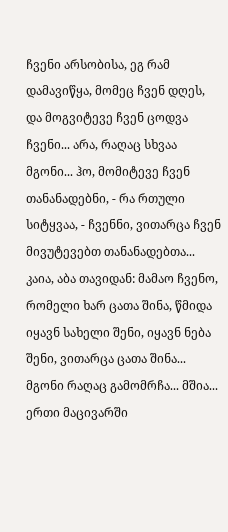ჩვენი არსობისა, ეგ რამ დამავიწყა, მომეც ჩვენ დღეს, და მოგვიტევე ჩვენ ცოდვა ჩვენი... არა, რაღაც სხვაა მგონი... ჰო, მომიტევე ჩვენ თანანადებნი, - რა რთული სიტყვაა, - ჩვენნი, ვითარცა ჩვენ მივუტევებთ თანანადებთა... კაია, აბა თავიდან: მამაო ჩვენო, რომელი ხარ ცათა შინა, წმიდა იყავნ სახელი შენი, იყავნ ნება შენი, ვითარცა ცათა შინა... მგონი რაღაც გამომრჩა... მშია... ერთი მაცივარში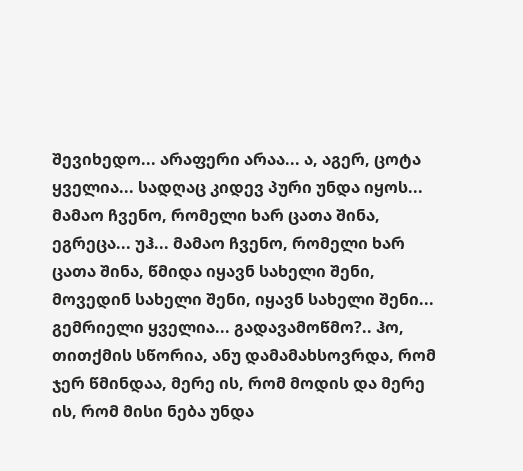შევიხედო... არაფერი არაა... ა, აგერ, ცოტა ყველია... სადღაც კიდევ პური უნდა იყოს... მამაო ჩვენო, რომელი ხარ ცათა შინა, ეგრეცა... უჰ... მამაო ჩვენო, რომელი ხარ ცათა შინა, წმიდა იყავნ სახელი შენი, მოვედინ სახელი შენი, იყავნ სახელი შენი... გემრიელი ყველია... გადავამოწმო?.. ჰო, თითქმის სწორია, ანუ დამამახსოვრდა, რომ ჯერ წმინდაა, მერე ის, რომ მოდის და მერე ის, რომ მისი ნება უნდა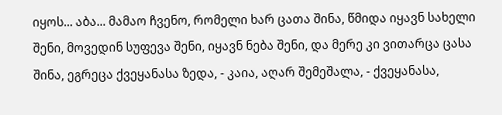იყოს... აბა... მამაო ჩვენო, რომელი ხარ ცათა შინა, წმიდა იყავნ სახელი შენი, მოვედინ სუფევა შენი, იყავნ ნება შენი, და მერე კი ვითარცა ცასა შინა, ეგრეცა ქვეყანასა ზედა, - კაია, აღარ შემეშალა, - ქვეყანასა,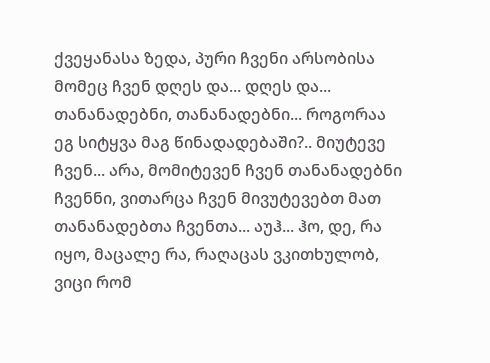ქვეყანასა ზედა, პური ჩვენი არსობისა მომეც ჩვენ დღეს და... დღეს და... თანანადებნი, თანანადებნი... როგორაა ეგ სიტყვა მაგ წინადადებაში?.. მიუტევე ჩვენ... არა, მომიტევენ ჩვენ თანანადებნი ჩვენნი, ვითარცა ჩვენ მივუტევებთ მათ თანანადებთა ჩვენთა... აუჰ... ჰო, დე, რა იყო, მაცალე რა, რაღაცას ვკითხულობ, ვიცი რომ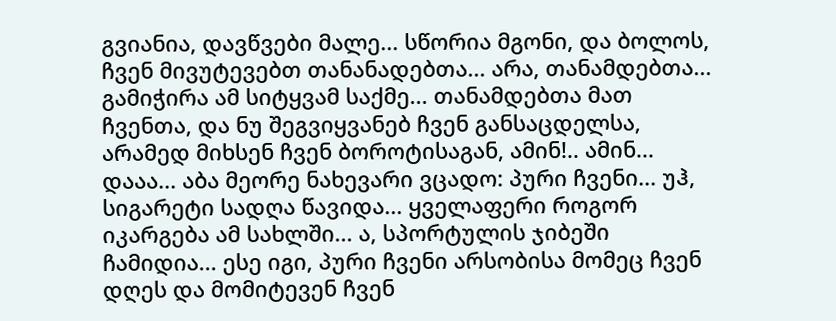გვიანია, დავწვები მალე... სწორია მგონი, და ბოლოს, ჩვენ მივუტევებთ თანანადებთა... არა, თანამდებთა... გამიჭირა ამ სიტყვამ საქმე... თანამდებთა მათ ჩვენთა, და ნუ შეგვიყვანებ ჩვენ განსაცდელსა, არამედ მიხსენ ჩვენ ბოროტისაგან, ამინ!.. ამინ... დააა... აბა მეორე ნახევარი ვცადო: პური ჩვენი... უჰ, სიგარეტი სადღა წავიდა... ყველაფერი როგორ იკარგება ამ სახლში... ა, სპორტულის ჯიბეში ჩამიდია... ესე იგი, პური ჩვენი არსობისა მომეც ჩვენ დღეს და მომიტევენ ჩვენ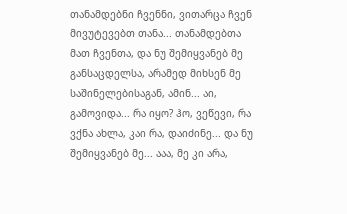თანამდებნი ჩვენნი, ვითარცა ჩვენ მივუტევებთ თანა... თანამდებთა მათ ჩვენთა, და ნუ შემიყვანებ მე განსაცდელსა, არამედ მიხსენ მე საშინელებისაგან, ამინ... აი, გამოვიდა... რა იყო? ჰო, ვეწევი, რა ვქნა ახლა, კაი რა, დაიძინე... და ნუ შემიყვანებ მე... ააა, მე კი არა,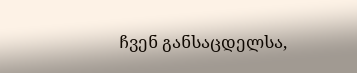ჩვენ განსაცდელსა,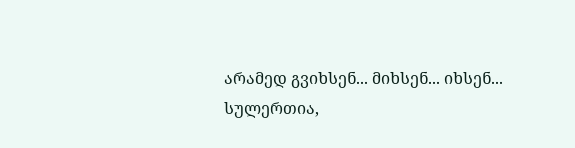არამედ გვიხსენ... მიხსენ... იხსენ... სულერთია,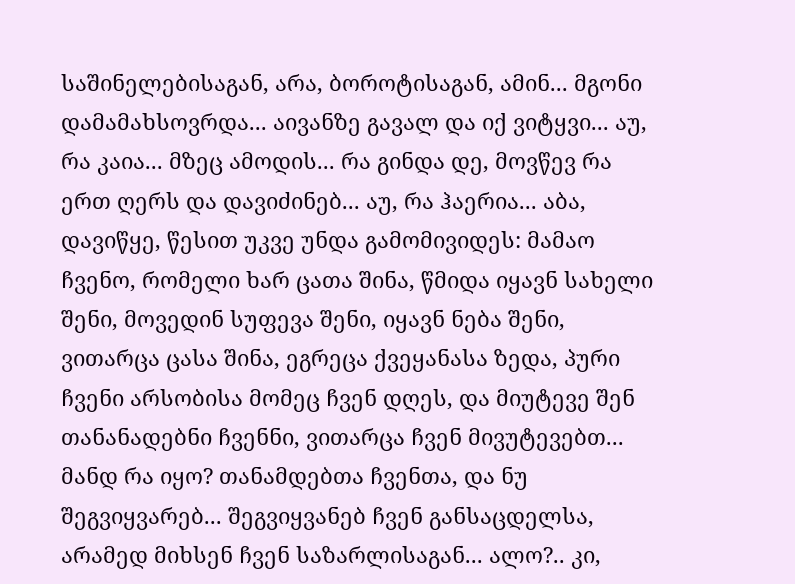საშინელებისაგან, არა, ბოროტისაგან, ამინ... მგონი დამამახსოვრდა... აივანზე გავალ და იქ ვიტყვი... აუ, რა კაია... მზეც ამოდის... რა გინდა დე, მოვწევ რა ერთ ღერს და დავიძინებ... აუ, რა ჰაერია... აბა, დავიწყე, წესით უკვე უნდა გამომივიდეს: მამაო ჩვენო, რომელი ხარ ცათა შინა, წმიდა იყავნ სახელი შენი, მოვედინ სუფევა შენი, იყავნ ნება შენი, ვითარცა ცასა შინა, ეგრეცა ქვეყანასა ზედა, პური ჩვენი არსობისა მომეც ჩვენ დღეს, და მიუტევე შენ თანანადებნი ჩვენნი, ვითარცა ჩვენ მივუტევებთ... მანდ რა იყო? თანამდებთა ჩვენთა, და ნუ შეგვიყვარებ... შეგვიყვანებ ჩვენ განსაცდელსა, არამედ მიხსენ ჩვენ საზარლისაგან... ალო?.. კი,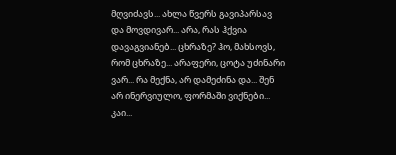მღვიძავს... ახლა წვერს გავიპარსავ და მოვდივარ... არა, რას ჰქვია დავაგვიანებ... ცხრაზე? ჰო, მახსოვს, რომ ცხრაზე... არაფერი, ცოტა უძინარი ვარ... რა მექნა, არ დამეძინა და... შენ არ ინერვიულო, ფორმაში ვიქნები... კაი...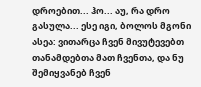დროებით... ჰო... აუ, რა დრო გასულა... ესე იგი, ბოლოს მგონი ასეა: ვითარცა ჩვენ მივუტევებთ თანამდებთა მათ ჩვენთა, და ნუ შემიყვანებ ჩვენ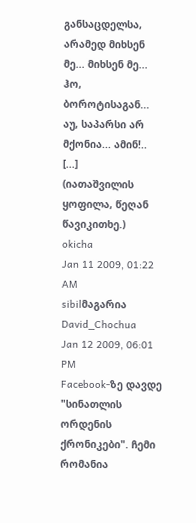განსაცდელსა, არამედ მიხსენ მე... მიხსენ მე... ჰო, ბოროტისაგან... აუ, საპარსი არ მქონია... ამინ!.. [...]
(იათაშვილის ყოფილა, წეღან წავიკითხე.)
okicha
Jan 11 2009, 01:22 AM
sibilმაგარია
David_Chochua
Jan 12 2009, 06:01 PM
Facebook-ზე დავდე "სინათლის ორდენის ქრონიკები". ჩემი რომანია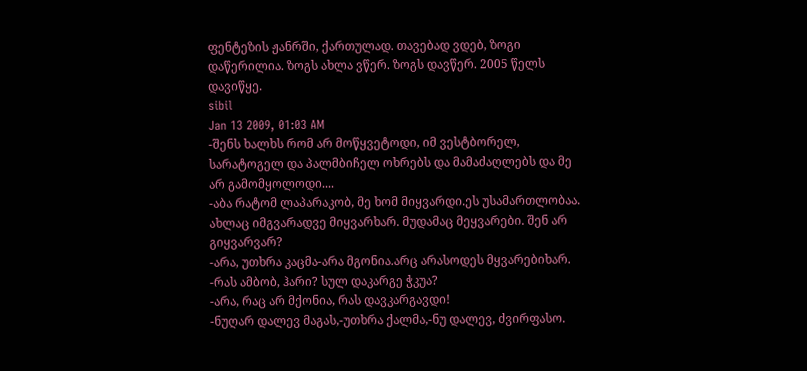ფენტეზის ჟანრში, ქართულად. თავებად ვდებ, ზოგი დაწერილია. ზოგს ახლა ვწერ. ზოგს დავწერ. 2005 წელს დავიწყე.
sibil
Jan 13 2009, 01:03 AM
-შენს ხალხს რომ არ მოწყვეტოდი, იმ ვესტბორელ, სარატოგელ და პალმბიჩელ ოხრებს და მამაძაღლებს და მე არ გამომყოლოდი....
-აბა რატომ ლაპარაკობ, მე ხომ მიყვარდი.ეს უსამართლობაა. ახლაც იმგვარადვე მიყვარხარ. მუდამაც მეყვარები. შენ არ გიყვარვარ?
-არა, უთხრა კაცმა-არა მგონია.არც არასოდეს მყვარებიხარ.
-რას ამბობ, ჰარი? სულ დაკარგე ჭკუა?
-არა, რაც არ მქონია, რას დავკარგავდი!
-ნუღარ დალევ მაგას,-უთხრა ქალმა,-ნუ დალევ, ძვირფასო.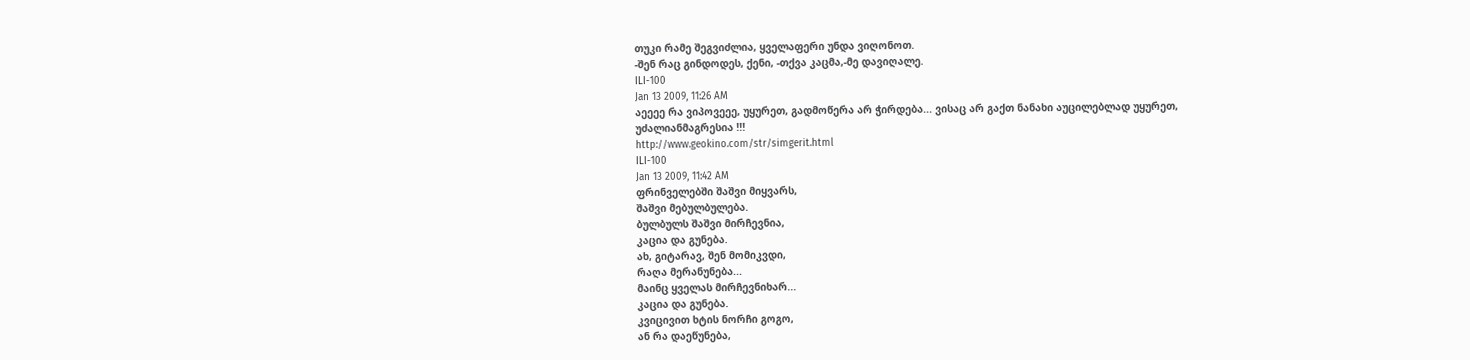თუკი რამე შეგვიძლია, ყველაფერი უნდა ვიღონოთ.
-შენ რაც გინდოდეს, ქენი, -თქვა კაცმა,-მე დავიღალე.
ILI-100
Jan 13 2009, 11:26 AM
აეეეე რა ვიპოვეეე, უყურეთ, გადმოწერა არ ჭირდება... ვისაც არ გაქთ ნანახი აუცილებლად უყურეთ, უძალიანმაგრესია !!!
http://www.geokino.com/str/simgerit.html
ILI-100
Jan 13 2009, 11:42 AM
ფრინველებში შაშვი მიყვარს,
შაშვი მებულბულება.
ბულბულს შაშვი მირჩევნია,
კაცია და გუნება.
ახ, გიტარავ, შენ მომიკვდი,
რაღა მერანუნება...
მაინც ყველას მირჩევნიხარ...
კაცია და გუნება.
კვიცივით ხტის ნორჩი გოგო,
ან რა დაეწუნება,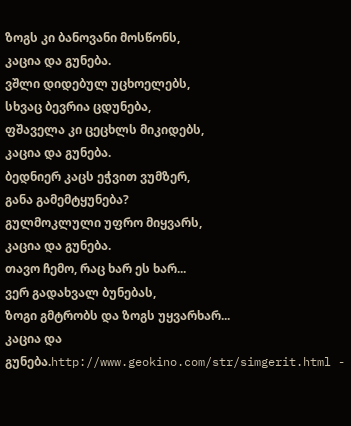ზოგს კი ბანოვანი მოსწონს,
კაცია და გუნება.
ვშლი დიდებულ უცხოელებს,
სხვაც ბევრია ცდუნება,
ფშაველა კი ცეცხლს მიკიდებს,
კაცია და გუნება.
ბედნიერ კაცს ეჭვით ვუმზერ,
განა გამემტყუნება?
გულმოკლული უფრო მიყვარს,
კაცია და გუნება.
თავო ჩემო, რაც ხარ ეს ხარ...
ვერ გადახვალ ბუნებას,
ზოგი გმტრობს და ზოგს უყვარხარ...
კაცია და გუნება.http://www.geokino.com/str/simgerit.html -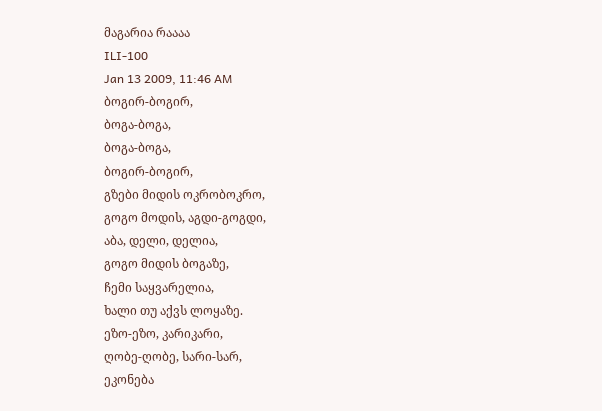მაგარია რაააა
ILI-100
Jan 13 2009, 11:46 AM
ბოგირ-ბოგირ,
ბოგა-ბოგა,
ბოგა-ბოგა,
ბოგირ-ბოგირ,
გზები მიდის ოკრობოკრო,
გოგო მოდის, აგდი-გოგდი,
აბა, დელი, დელია,
გოგო მიდის ბოგაზე,
ჩემი საყვარელია,
ხალი თუ აქვს ლოყაზე.
ეზო-ეზო, კარიკარი,
ღობე-ღობე, სარი-სარ,
ეკონება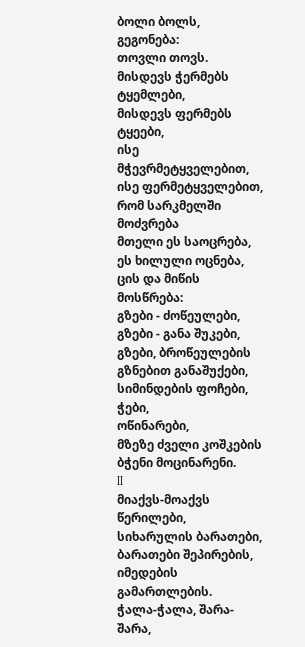ბოლი ბოლს,
გეგონება:
თოვლი თოვს.
მისდევს ჭერმებს ტყემლები,
მისდევს ფერმებს ტყეები,
ისე მჭევრმეტყველებით,
ისე ფერმეტყველებით,
რომ სარკმელში მოძვრება
მთელი ეს საოცრება,
ეს ხილული ოცნება,
ცის და მიწის მოსწრება:
გზები - ძოწეულები,
გზები - განა შუკები,
გზები, ბროწეულების
გზნებით განაშუქები,
სიმინდების ფოჩები,
ჭები,
ოწინარები,
მზეზე ძველი კოშკების
ბჭენი მოცინარენი.
II
მიაქვს-მოაქვს წერილები,
სიხარულის ბარათები,
ბარათები შეპირების,
იმედების გამართლების.
ჭალა-ჭალა, შარა-შარა,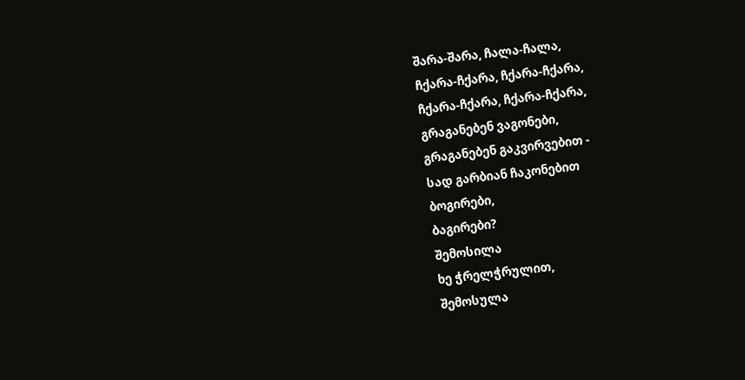შარა-შარა, ჩალა-ჩალა,
ჩქარა-ჩქარა, ჩქარა-ჩქარა,
ჩქარა-ჩქარა, ჩქარა-ჩქარა,
გრაგანებენ ვაგონები,
გრაგანებენ გაკვირვებით -
სად გარბიან ჩაკონებით
ბოგირები,
ბაგირები?
შემოსილა
ხე ჭრელჭრულით,
შემოსულა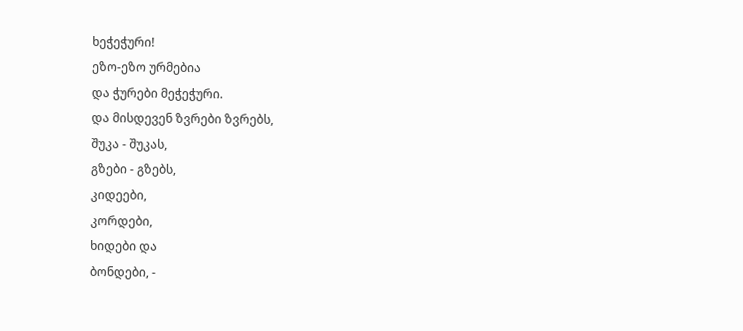ხეჭეჭური!
ეზო-ეზო ურმებია
და ჭურები მეჭეჭური.
და მისდევენ ზვრები ზვრებს,
შუკა - შუკას,
გზები - გზებს,
კიდეები,
კორდები,
ხიდები და
ბონდები, -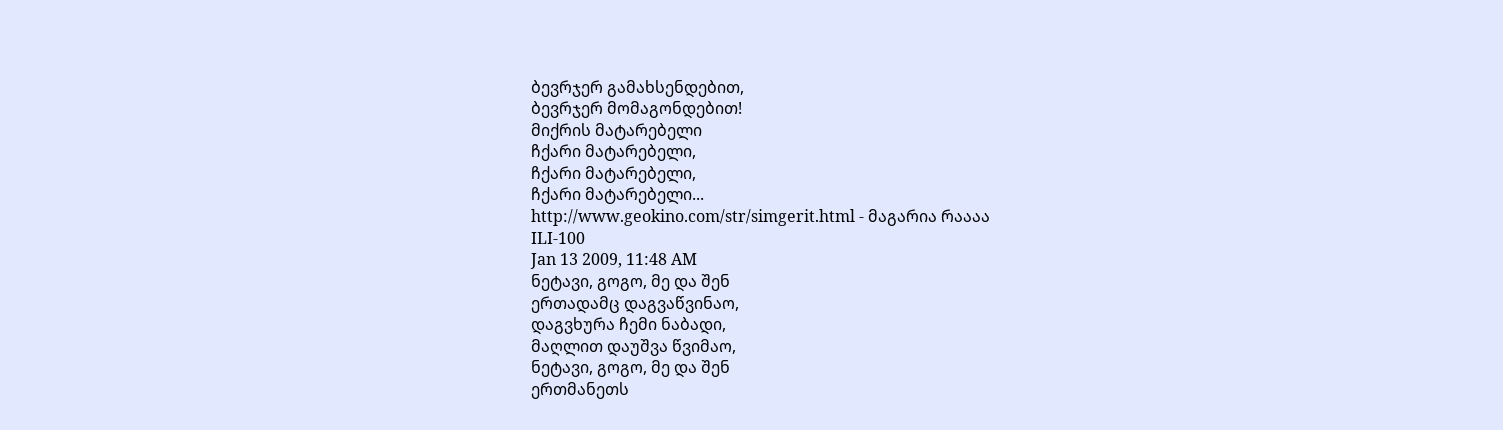ბევრჯერ გამახსენდებით,
ბევრჯერ მომაგონდებით!
მიქრის მატარებელი
ჩქარი მატარებელი,
ჩქარი მატარებელი,
ჩქარი მატარებელი...
http://www.geokino.com/str/simgerit.html - მაგარია რაააა
ILI-100
Jan 13 2009, 11:48 AM
ნეტავი, გოგო, მე და შენ
ერთადამც დაგვაწვინაო,
დაგვხურა ჩემი ნაბადი,
მაღლით დაუშვა წვიმაო,
ნეტავი, გოგო, მე და შენ
ერთმანეთს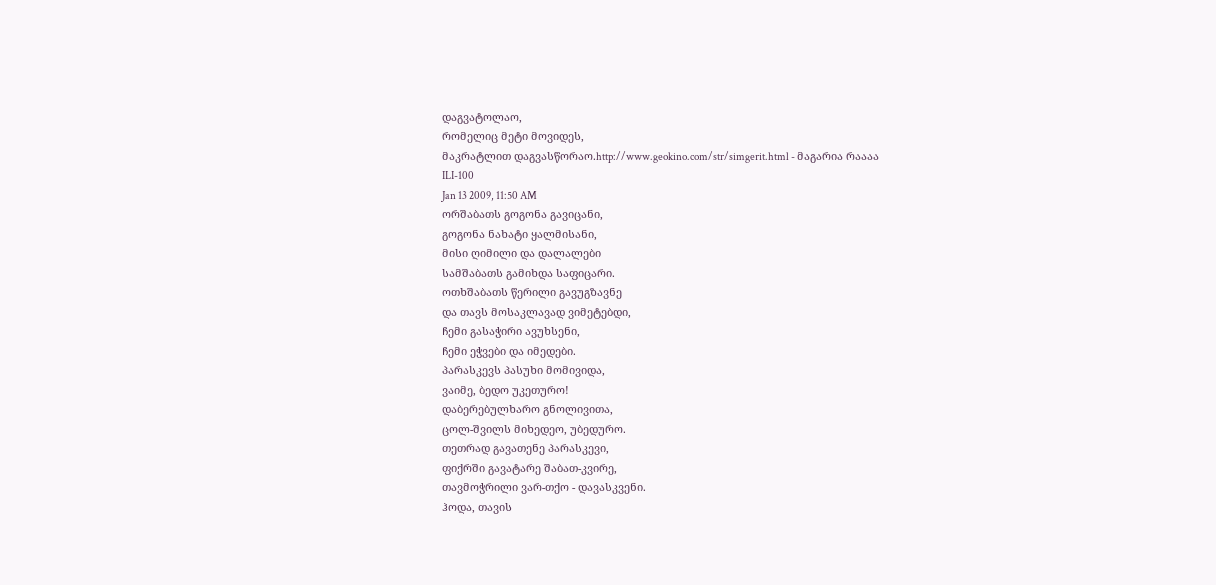დაგვატოლაო,
რომელიც მეტი მოვიდეს,
მაკრატლით დაგვასწორაო.http://www.geokino.com/str/simgerit.html - მაგარია რაააა
ILI-100
Jan 13 2009, 11:50 AM
ორშაბათს გოგონა გავიცანი,
გოგონა ნახატი ყალმისანი,
მისი ღიმილი და დალალები
სამშაბათს გამიხდა საფიცარი.
ოთხშაბათს წერილი გავუგზავნე
და თავს მოსაკლავად ვიმეტებდი,
ჩემი გასაჭირი ავუხსენი,
ჩემი ეჭვები და იმედები.
პარასკევს პასუხი მომივიდა,
ვაიმე, ბედო უკეთურო!
დაბერებულხარო გნოლივითა,
ცოლ-შვილს მიხედეო, უბედურო.
თეთრად გავათენე პარასკევი,
ფიქრში გავატარე შაბათ-კვირე,
თავმოჭრილი ვარ-თქო - დავასკვენი.
ჰოდა, თავის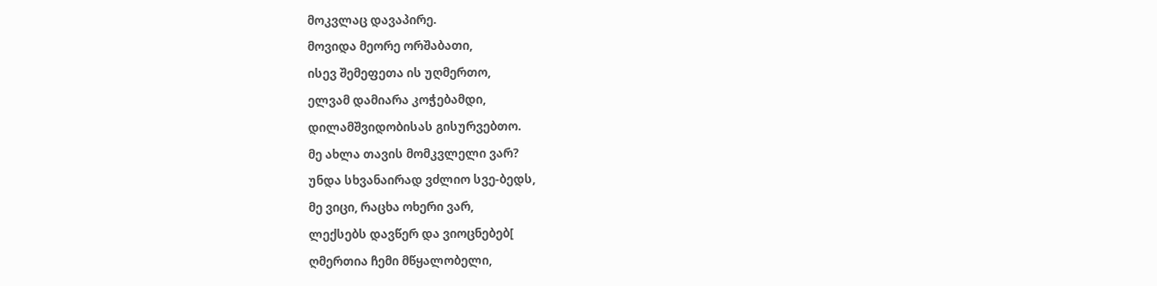მოკვლაც დავაპირე.
მოვიდა მეორე ორშაბათი,
ისევ შემეფეთა ის უღმერთო,
ელვამ დამიარა კოჭებამდი,
დილამშვიდობისას გისურვებთო.
მე ახლა თავის მომკვლელი ვარ?
უნდა სხვანაირად ვძლიო სვე-ბედს,
მე ვიცი, რაცხა ოხერი ვარ,
ლექსებს დავწერ და ვიოცნებებ[
ღმერთია ჩემი მწყალობელი,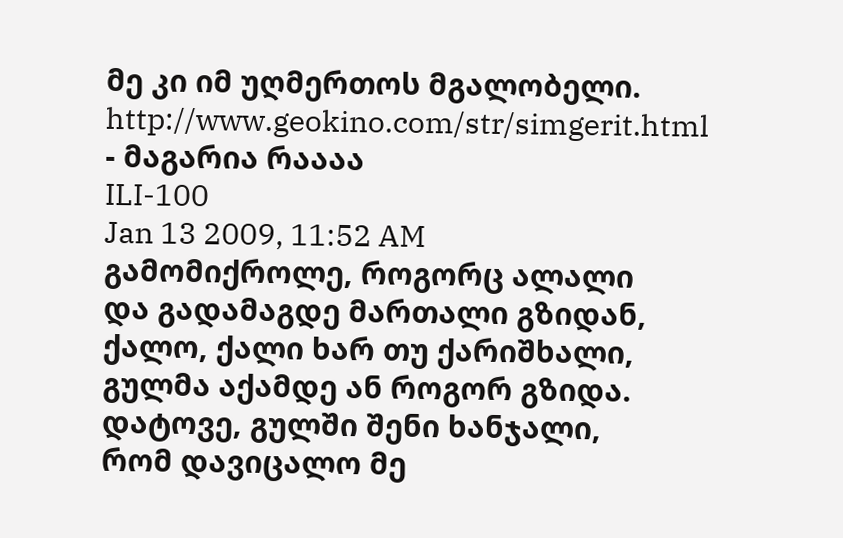მე კი იმ უღმერთოს მგალობელი.
http://www.geokino.com/str/simgerit.html - მაგარია რაააა
ILI-100
Jan 13 2009, 11:52 AM
გამომიქროლე, როგორც ალალი
და გადამაგდე მართალი გზიდან,
ქალო, ქალი ხარ თუ ქარიშხალი,
გულმა აქამდე ან როგორ გზიდა.
დატოვე, გულში შენი ხანჯალი,
რომ დავიცალო მე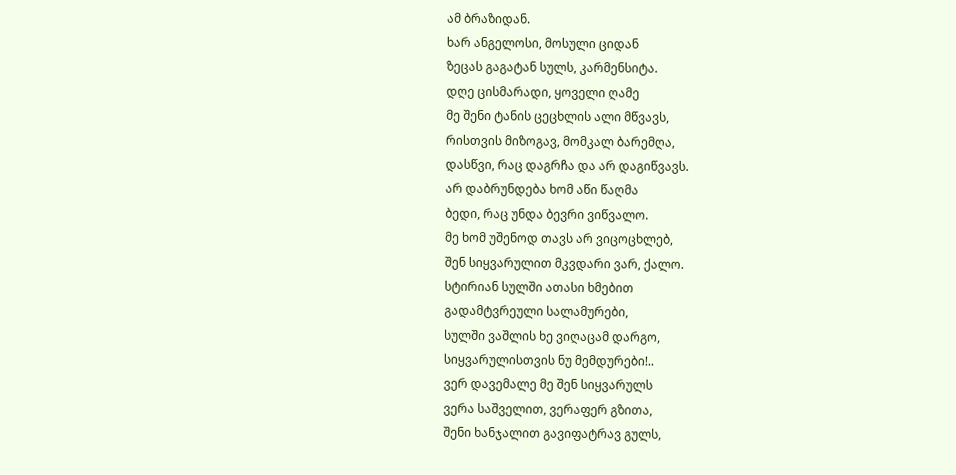ამ ბრაზიდან.
ხარ ანგელოსი, მოსული ციდან
ზეცას გაგატან სულს, კარმენსიტა.
დღე ცისმარადი, ყოველი ღამე
მე შენი ტანის ცეცხლის ალი მწვავს,
რისთვის მიზოგავ, მომკალ ბარემღა,
დასწვი, რაც დაგრჩა და არ დაგიწვავს.
არ დაბრუნდება ხომ აწი წაღმა
ბედი, რაც უნდა ბევრი ვიწვალო.
მე ხომ უშენოდ თავს არ ვიცოცხლებ,
შენ სიყვარულით მკვდარი ვარ, ქალო.
სტირიან სულში ათასი ხმებით
გადამტვრეული სალამურები,
სულში ვაშლის ხე ვიღაცამ დარგო,
სიყვარულისთვის ნუ მემდურები!..
ვერ დავემალე მე შენ სიყვარულს
ვერა საშველით, ვერაფერ გზითა,
შენი ხანჯალით გავიფატრავ გულს,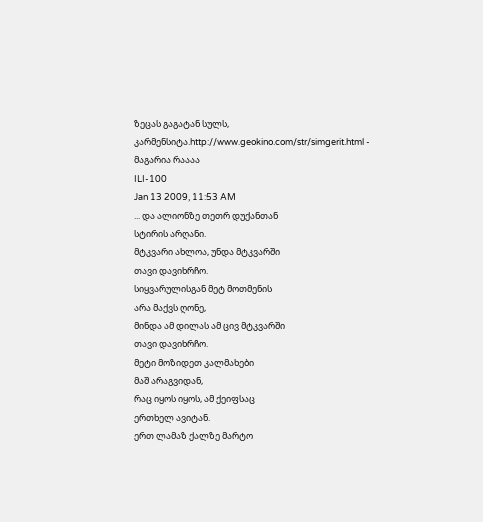ზეცას გაგატან სულს, კარმენსიტა.http://www.geokino.com/str/simgerit.html - მაგარია რაააა
ILI-100
Jan 13 2009, 11:53 AM
... და ალიონზე თეთრ დუქანთან
სტირის არღანი.
მტკვარი ახლოა, უნდა მტკვარში
თავი დავიხრჩო.
სიყვარულისგან მეტ მოთმენის
არა მაქვს ღონე,
მინდა ამ დილას ამ ცივ მტკვარში
თავი დავიხრჩო.
მეტი მოზიდეთ კალმახები
მაშ არაგვიდან,
რაც იყოს იყოს, ამ ქეიფსაც
ერთხელ ავიტან.
ერთ ლამაზ ქალზე მარტო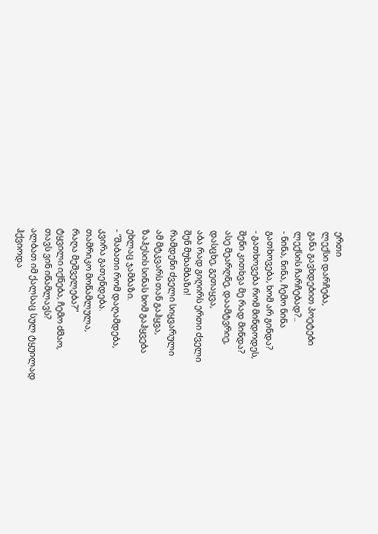ერთი
ლექსი დარჩება,
განა გავხდებით პოეტები
ლექსის ჩარჩებად?..
- ნინა, ნინა, ჩემო ნინა
გათხოვება, ხომ არ გინდა?
- გათხოვება რომ მინდოდეს,
შენი კითხვა მე რად მინდა?
ასე მეარღნე, დაამტვრიე,
დასცხე, გეთაყვა,
აბა რად გიღირს ერთი ძველი
შენ მუხამბაზი!
რამდენი ძველი სიყვარული
ამ მტკვარს თან გაჰყვა,
ზაჰესის სინას ხომ გაჰყვება
ეხლაც ჯამბაზი.
- “შაბათი რომ დაღამდება,
კვირა გათენდება.
თამრიკო მოწამლულა,
რაღა მეშველება?”
ტყვილი იქნება, ჩემო ძმაო,
თავს ვინ იწამლავს?
ალბათ იმ ქალსაც სულ ტყუილად
ჰქვიოდა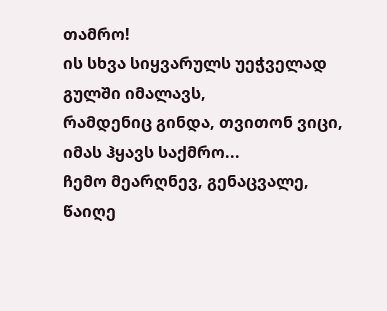თამრო!
ის სხვა სიყვარულს უეჭველად
გულში იმალავს,
რამდენიც გინდა, თვითონ ვიცი,
იმას ჰყავს საქმრო...
ჩემო მეარღნევ, გენაცვალე,
წაიღე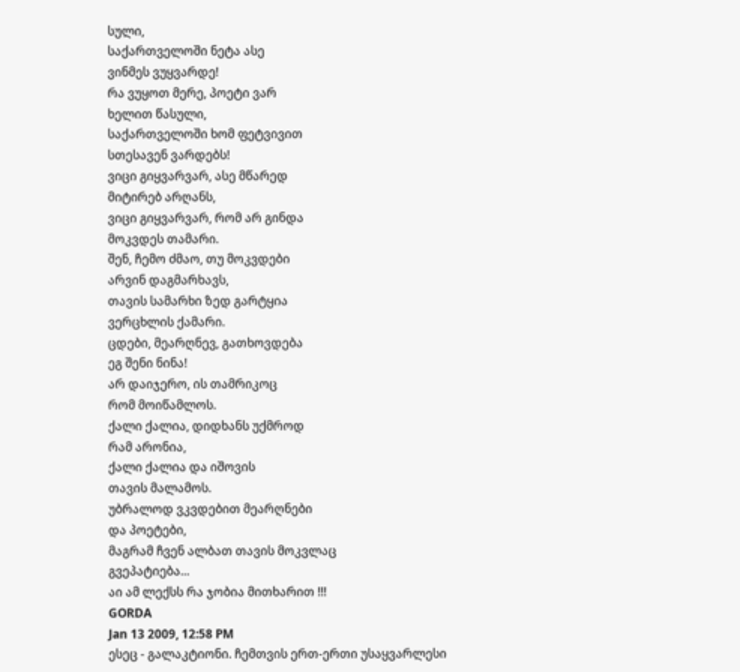სული,
საქართველოში ნეტა ასე
ვინმეს ვუყვარდე!
რა ვუყოთ მერე, პოეტი ვარ
ხელით წასული,
საქართველოში ხომ ფეტვივით
სთესავენ ვარდებს!
ვიცი გიყვარვარ, ასე მწარედ
მიტირებ არღანს,
ვიცი გიყვარვარ, რომ არ გინდა
მოკვდეს თამარი.
შენ, ჩემო ძმაო, თუ მოკვდები
არვინ დაგმარხავს,
თავის სამარხი ზედ გარტყია
ვერცხლის ქამარი.
ცდები, მეარღნევ, გათხოვდება
ეგ შენი ნინა!
არ დაიჯერო, ის თამრიკოც
რომ მოიწამლოს.
ქალი ქალია, დიდხანს უქმროდ
რამ არონია,
ქალი ქალია და იშოვის
თავის მალამოს.
უბრალოდ ვკვდებით მეარღნები
და პოეტები,
მაგრამ ჩვენ ალბათ თავის მოკვლაც
გვეპატიება...
აი ამ ლექსს რა ჯობია მითხარით !!!
GORDA
Jan 13 2009, 12:58 PM
ესეც - გალაკტიონი. ჩემთვის ერთ-ერთი უსაყვარლესი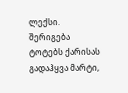ლექსი.
შერიგება
ტოტებს ქარისას გადაჰყვა მარტი,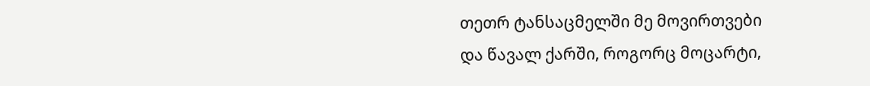თეთრ ტანსაცმელში მე მოვირთვები
და წავალ ქარში, როგორც მოცარტი,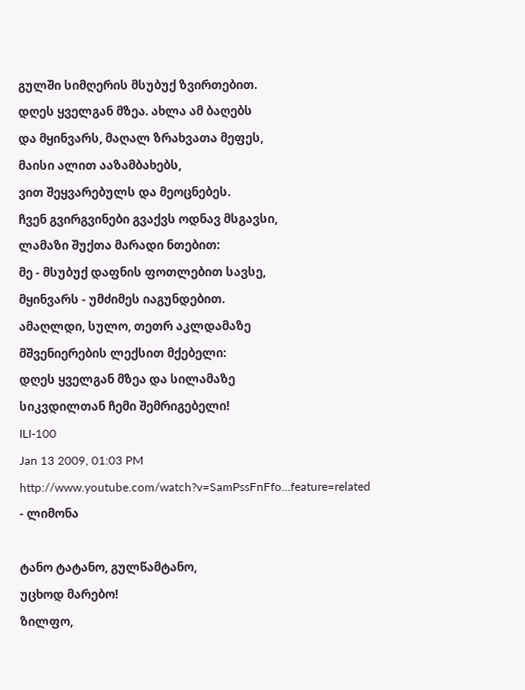გულში სიმღერის მსუბუქ ზვირთებით.
დღეს ყველგან მზეა. ახლა ამ ბაღებს
და მყინვარს, მაღალ ზრახვათა მეფეს,
მაისი ალით ააზამბახებს,
ვით შეყვარებულს და მეოცნებეს.
ჩვენ გვირგვინები გვაქვს ოდნავ მსგავსი,
ლამაზი შუქთა მარადი ნთებით:
მე - მსუბუქ დაფნის ფოთლებით სავსე,
მყინვარს - უმძიმეს იაგუნდებით.
ამაღლდი, სულო, თეთრ აკლდამაზე
მშვენიერების ლექსით მქებელი:
დღეს ყველგან მზეა და სილამაზე
სიკვდილთან ჩემი შემრიგებელი!
ILI-100
Jan 13 2009, 01:03 PM
http://www.youtube.com/watch?v=SamPssFnFfo...feature=related - ლიმონა

ტანო ტატანო, გულწამტანო,
უცხოდ მარებო!
ზილფო,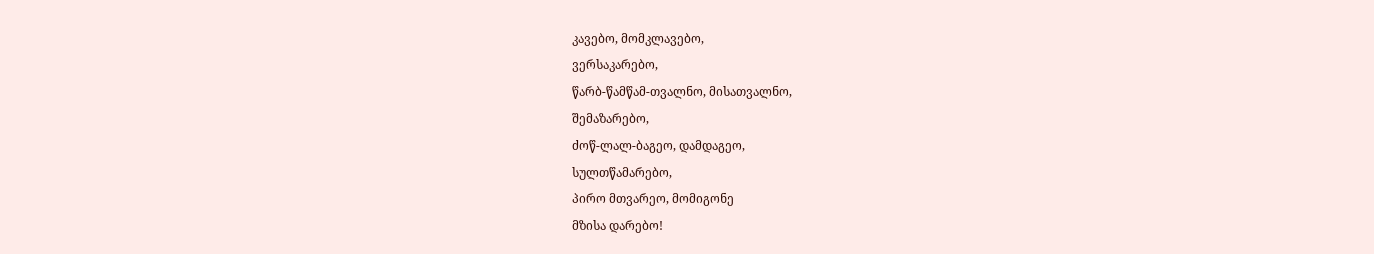კავებო, მომკლავებო,
ვერსაკარებო,
წარბ-წამწამ-თვალნო, მისათვალნო,
შემაზარებო,
ძოწ-ლალ-ბაგეო, დამდაგეო,
სულთწამარებო,
პირო მთვარეო, მომიგონე
მზისა დარებო!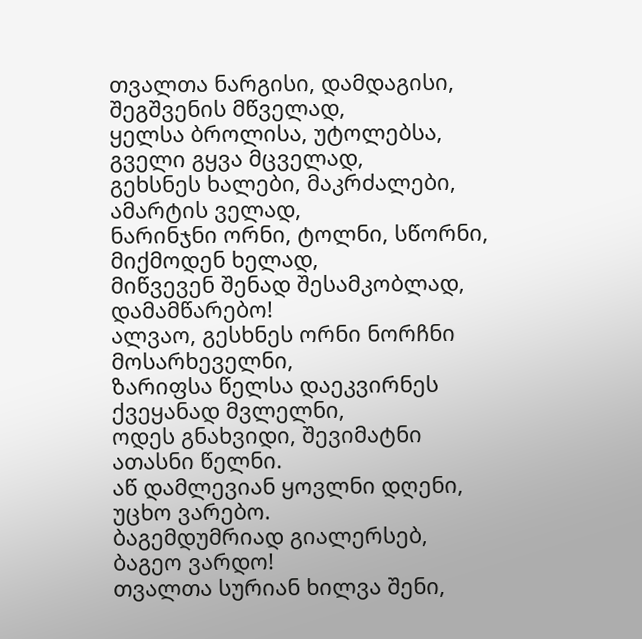თვალთა ნარგისი, დამდაგისი,
შეგშვენის მწველად,
ყელსა ბროლისა, უტოლებსა,
გველი გყვა მცველად,
გეხსნეს ხალები, მაკრძალები,
ამარტის ველად,
ნარინჯნი ორნი, ტოლნი, სწორნი,
მიქმოდენ ხელად,
მიწვევენ შენად შესამკობლად,
დამამწარებო!
ალვაო, გესხნეს ორნი ნორჩნი
მოსარხეველნი,
ზარიფსა წელსა დაეკვირნეს
ქვეყანად მვლელნი,
ოდეს გნახვიდი, შევიმატნი
ათასნი წელნი.
აწ დამლევიან ყოვლნი დღენი,
უცხო ვარებო.
ბაგემდუმრიად გიალერსებ,
ბაგეო ვარდო!
თვალთა სურიან ხილვა შენი,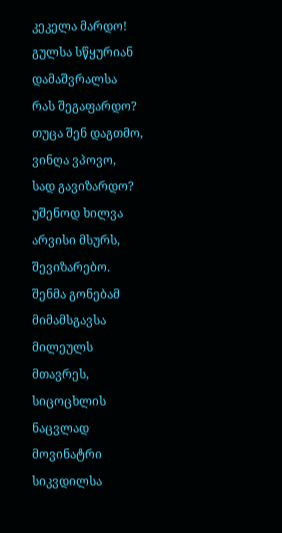კეკელა მარდო!
გულსა სწყურიან დამაშვრალსა
რას შეგაფარდო?
თუცა შენ დაგთმო, ვინღა ვპოვო,
სად გავიზარდო?
უშენოდ ხილვა არვისი მსურს,
შევიზარებო.
შენმა გონებამ მიმამსგავსა
მილეულს მთავრეს,
სიცოცხლის ნაცვლად მოვინატრი
სიკვდილსა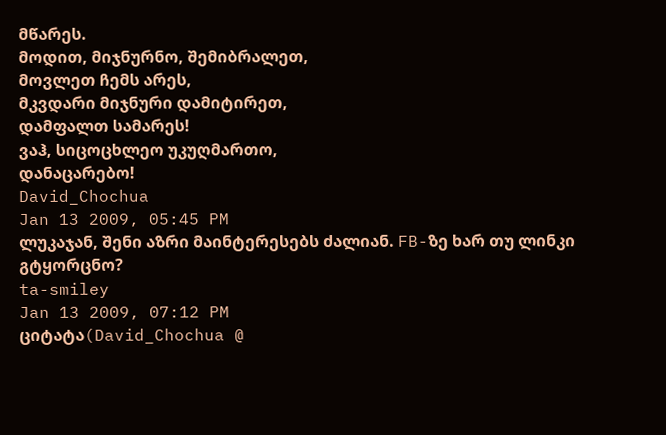მწარეს.
მოდით, მიჯნურნო, შემიბრალეთ,
მოვლეთ ჩემს არეს,
მკვდარი მიჯნური დამიტირეთ,
დამფალთ სამარეს!
ვაჰ, სიცოცხლეო უკუღმართო,
დანაცარებო!
David_Chochua
Jan 13 2009, 05:45 PM
ლუკაჯან, შენი აზრი მაინტერესებს ძალიან. FB-ზე ხარ თუ ლინკი გტყორცნო?
ta-smiley
Jan 13 2009, 07:12 PM
ციტატა(David_Chochua @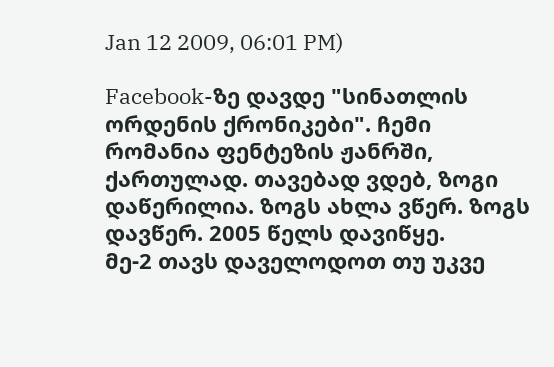Jan 12 2009, 06:01 PM)

Facebook-ზე დავდე "სინათლის ორდენის ქრონიკები". ჩემი რომანია ფენტეზის ჟანრში, ქართულად. თავებად ვდებ, ზოგი დაწერილია. ზოგს ახლა ვწერ. ზოგს დავწერ. 2005 წელს დავიწყე.
მე-2 თავს დაველოდოთ თუ უკვე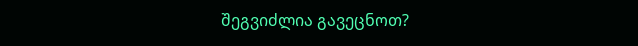შეგვიძლია გავეცნოთ?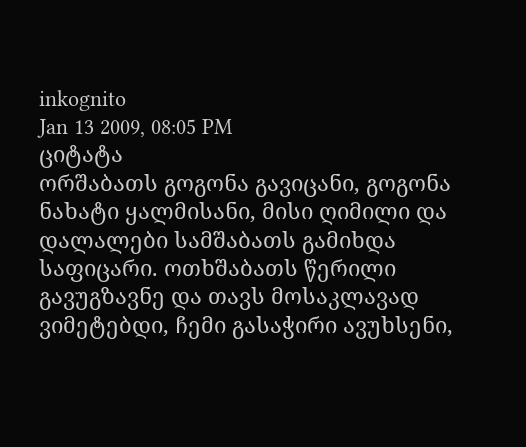inkognito
Jan 13 2009, 08:05 PM
ციტატა
ორშაბათს გოგონა გავიცანი, გოგონა ნახატი ყალმისანი, მისი ღიმილი და დალალები სამშაბათს გამიხდა საფიცარი. ოთხშაბათს წერილი გავუგზავნე და თავს მოსაკლავად ვიმეტებდი, ჩემი გასაჭირი ავუხსენი,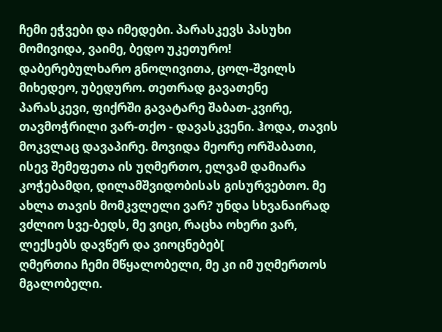ჩემი ეჭვები და იმედები. პარასკევს პასუხი მომივიდა, ვაიმე, ბედო უკეთურო! დაბერებულხარო გნოლივითა, ცოლ-შვილს მიხედეო, უბედურო. თეთრად გავათენე პარასკევი, ფიქრში გავატარე შაბათ-კვირე, თავმოჭრილი ვარ-თქო - დავასკვენი. ჰოდა, თავის მოკვლაც დავაპირე. მოვიდა მეორე ორშაბათი, ისევ შემეფეთა ის უღმერთო, ელვამ დამიარა კოჭებამდი, დილამშვიდობისას გისურვებთო. მე ახლა თავის მომკვლელი ვარ? უნდა სხვანაირად ვძლიო სვე-ბედს, მე ვიცი, რაცხა ოხერი ვარ, ლექსებს დავწერ და ვიოცნებებ[
ღმერთია ჩემი მწყალობელი, მე კი იმ უღმერთოს მგალობელი.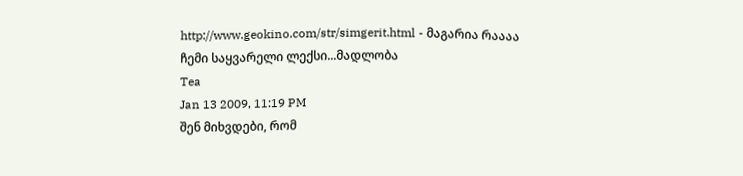http://www.geokino.com/str/simgerit.html - მაგარია რაააა
ჩემი საყვარელი ლექსი...მადლობა
Tea
Jan 13 2009, 11:19 PM
შენ მიხვდები, რომ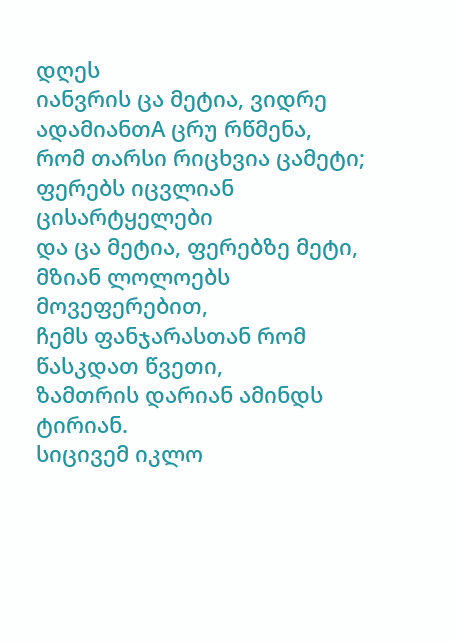დღეს
იანვრის ცა მეტია, ვიდრე
ადამიანთA ცრუ რწმენა,
რომ თარსი რიცხვია ცამეტი;
ფერებს იცვლიან ცისარტყელები
და ცა მეტია, ფერებზე მეტი,
მზიან ლოლოებს მოვეფერებით,
ჩემს ფანჯარასთან რომ წასკდათ წვეთი,
ზამთრის დარიან ამინდს ტირიან.
სიცივემ იკლო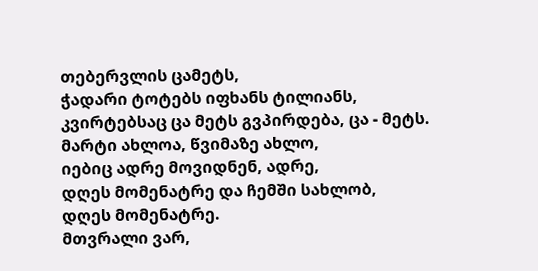თებერვლის ცამეტს,
ჭადარი ტოტებს იფხანს ტილიანს,
კვირტებსაც ცა მეტს გვპირდება, ცა - მეტს.
მარტი ახლოა, წვიმაზე ახლო,
იებიც ადრე მოვიდნენ, ადრე,
დღეს მომენატრე და ჩემში სახლობ,
დღეს მომენატრე.
მთვრალი ვარ,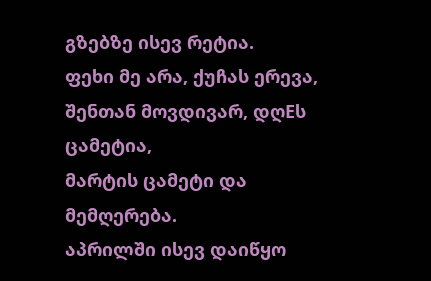გზებზე ისევ რეტია.
ფეხი მე არა, ქუჩას ერევა,
შენთან მოვდივარ, დღEს ცამეტია,
მარტის ცამეტი და მემღერება.
აპრილში ისევ დაიწყო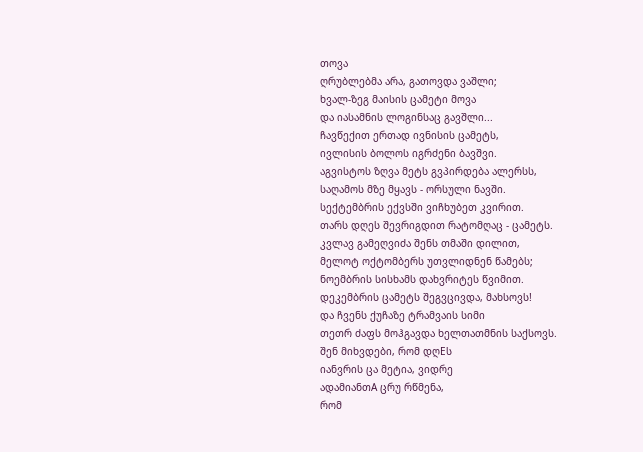თოვა
ღრუბლებმა არა, გათოვდა ვაშლი;
ხვალ-ზეგ მაისის ცამეტი მოვა
და იასამნის ლოგინსაც გავშლი...
ჩავწექით ერთად ივნისის ცამეტს,
ივლისის ბოლოს იგრძენი ბავშვი.
აგვისტოს ზღვა მეტს გვპირდება ალერსს,
საღამოს მზე მყავს - ორსული ნავში.
სექტემბრის ექვსში ვიჩხუბეთ კვირით.
თარს დღეს შევრიგდით რატომღაც - ცამეტს.
კვლავ გამეღვიძა შენს თმაში დილით,
მელოტ ოქტომბერს უთვლიდნენ წამებს;
ნოემბრის სისხამს დახვრიტეს წვიმით.
დეკემბრის ცამეტს შეგვცივდა, მახსოვს!
და ჩვენს ქუჩაზე ტრამვაის სიმი
თეთრ ძაფს მოჰგავდა ხელთათმნის საქსოვს.
შენ მიხვდები, რომ დღEს
იანვრის ცა მეტია, ვიდრე
ადამიანთA ცრუ რწმენა,
რომ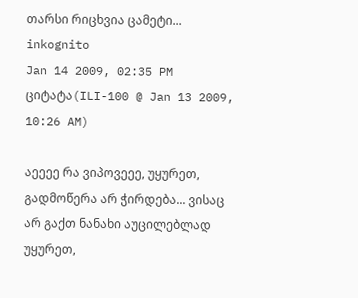თარსი რიცხვია ცამეტი...
inkognito
Jan 14 2009, 02:35 PM
ციტატა(ILI-100 @ Jan 13 2009, 10:26 AM)

აეეეე რა ვიპოვეეე, უყურეთ, გადმოწერა არ ჭირდება... ვისაც არ გაქთ ნანახი აუცილებლად უყურეთ,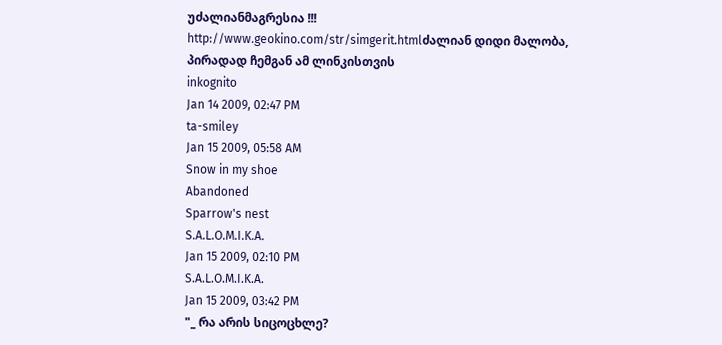უძალიანმაგრესია !!!
http://www.geokino.com/str/simgerit.htmlძალიან დიდი მალობა, პირადად ჩემგან ამ ლინკისთვის
inkognito
Jan 14 2009, 02:47 PM
ta-smiley
Jan 15 2009, 05:58 AM
Snow in my shoe
Abandoned
Sparrow's nest
S.A.L.O.M.I.K.A.
Jan 15 2009, 02:10 PM
S.A.L.O.M.I.K.A.
Jan 15 2009, 03:42 PM
"_ რა არის სიცოცხლე?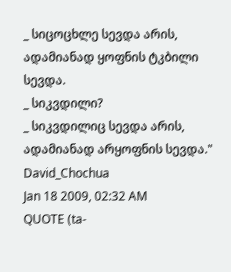_ სიცოცხლე სევდა არის, ადამიანად ყოფნის ტკბილი სევდა.
_ სიკვდილი?
_ სიკვდილიც სევდა არის, ადამიანად არყოფნის სევდა."
David_Chochua
Jan 18 2009, 02:32 AM
QUOTE (ta-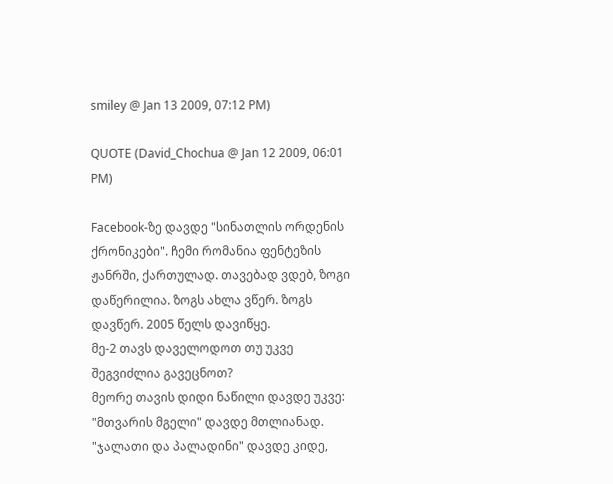smiley @ Jan 13 2009, 07:12 PM)

QUOTE (David_Chochua @ Jan 12 2009, 06:01 PM)

Facebook-ზე დავდე "სინათლის ორდენის ქრონიკები". ჩემი რომანია ფენტეზის ჟანრში, ქართულად. თავებად ვდებ, ზოგი დაწერილია. ზოგს ახლა ვწერ. ზოგს დავწერ. 2005 წელს დავიწყე.
მე-2 თავს დაველოდოთ თუ უკვე შეგვიძლია გავეცნოთ?
მეორე თავის დიდი ნაწილი დავდე უკვე: "მთვარის მგელი" დავდე მთლიანად. "ჯალათი და პალადინი" დავდე კიდე,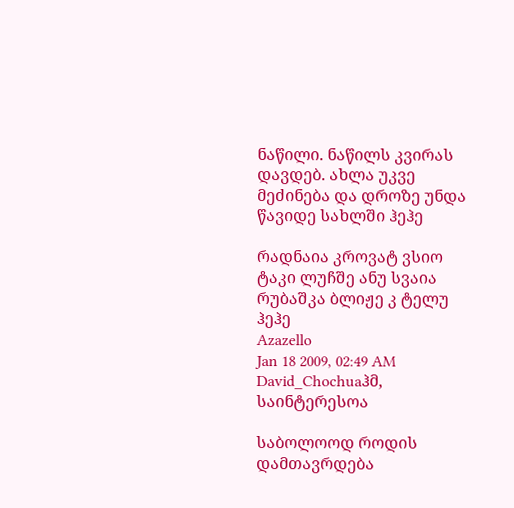ნაწილი. ნაწილს კვირას დავდებ. ახლა უკვე მეძინება და დროზე უნდა წავიდე სახლში ჰეჰე

რადნაია კროვატ ვსიო ტაკი ლუჩშე ანუ სვაია რუბაშკა ბლიჟე კ ტელუ ჰეჰე
Azazello
Jan 18 2009, 02:49 AM
David_Chochuaჰმ, საინტერესოა

საბოლოოდ როდის დამთავრდება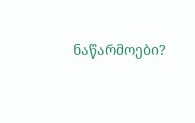ნაწარმოები?